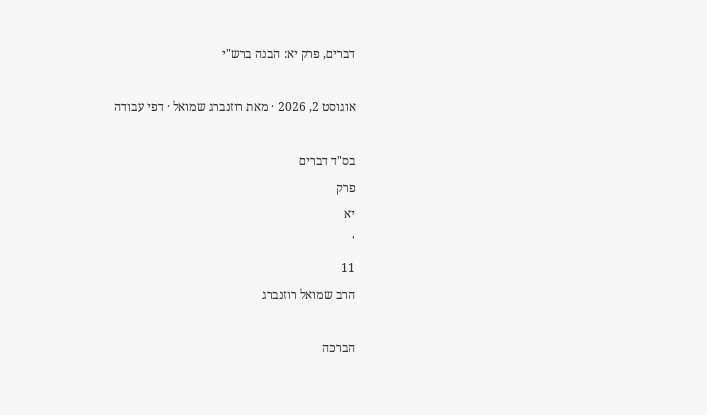דברים, פרק יא: הבנה ברש"י

אוגוסט 2, 2026 · מאת רוזנברג שמואל · דפי עבודה

בס"ד דברים
פרק
יא
'
11
הרב שמואל רוזנברג

הברכה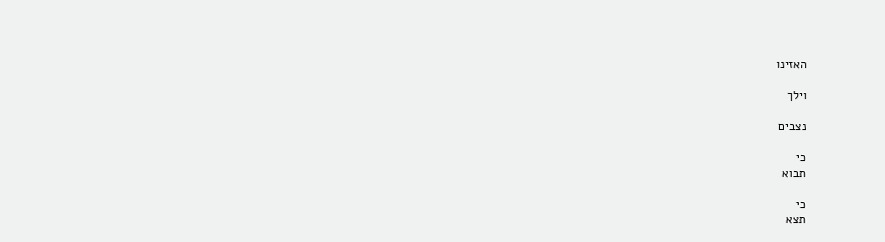האזינו

וילך

נצבים

כי
תבוא

כי
תצא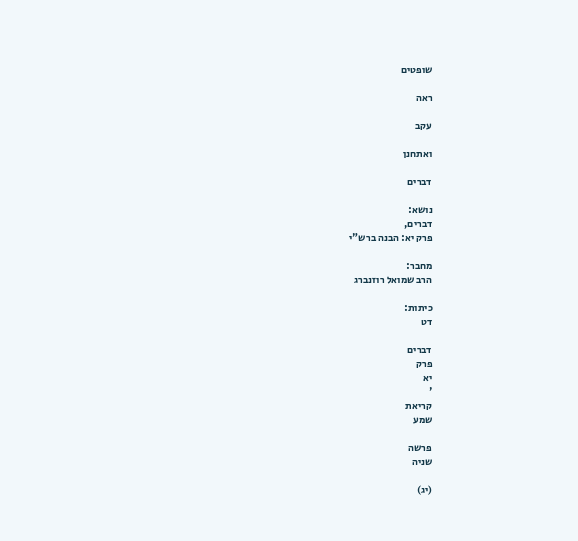שופטים

ראה

עקב

ואתחנן

דברים

נושא:
דברים,
פרק יא: הבנה ברש"י

מחבר:
הרב שמואל רוזנברג

כיתות:
דט

דברים
פרק
יא
'
קריאת
שמע

פרשה
שניה

(יג)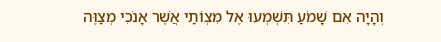וְהָיָה אִם שָׁמֹעַ תִּשְׁמְעוּ אֶל מִצְוֹתַי אֲשֶׁר אָנֹכִי מְצַוֶּה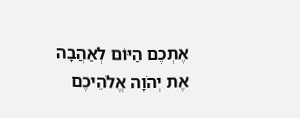אֶתְכֶם הַיּוֹם לְאַהֲבָה אֶת יְהֹוָה אֱלֹהֵיכֶם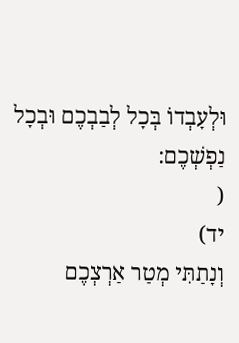וּלְעָבְדוֹ בְּכָל לְבַבְכֶם וּבְכָל נַפְשְׁכֶם:
(
יד)
וְנָתַתִּי מְטַר אַרְצְכֶם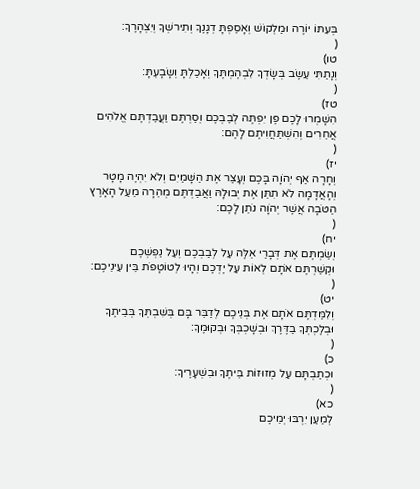בְּעִתּוֹ יוֹרֶה וּמַלְקוֹשׁ וְאָסַפְתָּ דְגָנֶךָ וְתִירשְׁךָ וְיִצְהָרֶךָ:
(
טו)
וְנָתַתִּי עֵשֶׂב בְּשָׂדְךָ לִבְהֶמְתֶּךָ וְאָכַלְתָּ וְשָׂבָעְתָּ:
(
טז)
הִשָּׁמְרוּ לָכֶם פֶּן יִפְתֶּה לְבַבְכֶם וְסַרְתֶּם וַעֲבַדְתֶּם אֱלֹהִים אֲחֵרִים וְהִשְׁתַּחֲוִיתֶם לָהֶם:
(
יז)
וְחָרָה אַף יְהֹוָה בָּכֶם וְעָצַר אֶת הַשָּׁמַיִם וְלֹא יִהְיֶה מָטָר וְהָאֲדָמָה לֹא תִתֵּן אֶת יְבוּלָהּ וַאֲבַדְתֶּם מְהֵרָה מֵעַל הָאָרֶץ הַטֹּבָה אֲשֶׁר יְהֹוָה נֹתֵן לָכֶם:
(
יח)
וְשַׂמְתֶּם אֶת דְּבָרַי אֵלֶּה עַל לְבַבְכֶם וְעַל נַפְשְׁכֶם וּקְשַׁרְתֶּם אֹתָם לְאוֹת עַל יֶדְכֶם וְהָיוּ לְטוֹטָפֹת בֵּין עֵינֵיכֶם:
(
יט)
וְלִמַּדְתֶּם אֹתָם אֶת בְּנֵיכֶם לְדַבֵּר בָּם בְּשִׁבְתְּךָ בְּבֵיתֶךָ וּבְלֶכְתְּךָ בַדֶּרֶךְ וּבְשָׁכְבְּךָ וּבְקוּמֶךָ:
(
כ)
וּכְתַבְתָּם עַל מְזוּזוֹת בֵּיתֶךָ וּבִשְׁעָרֶיךָ:
(
כא)
לְמַעַן יִרְבּוּ יְמֵיכֶם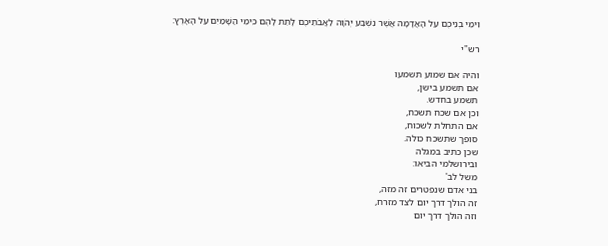וִימֵי בְנֵיכֶם עַל הָאֲדָמָה אֲשֶׁר נִשְׁבַּע יְהֹוָה לַאֲבֹתֵיכֶם לָתֵת לָהֶם כִּימֵי הַשָּׁמַיִם עַל הָאָרֶץ:

רש"י

והיה אם שמוע תשמעו
אם תשמע בישן,
תשמע בחדש.
וכן אם שכח תשכח,
אם התחלת לשכוח,
סופך שתשכח כולה.
שכן כתיב במגלה
ובירושלמי הביאו:
משל לב'
בני אדם שנפטרים זה מזה,
זה הולך דרך יום לצד מזרח,
וזה הולך דרך יום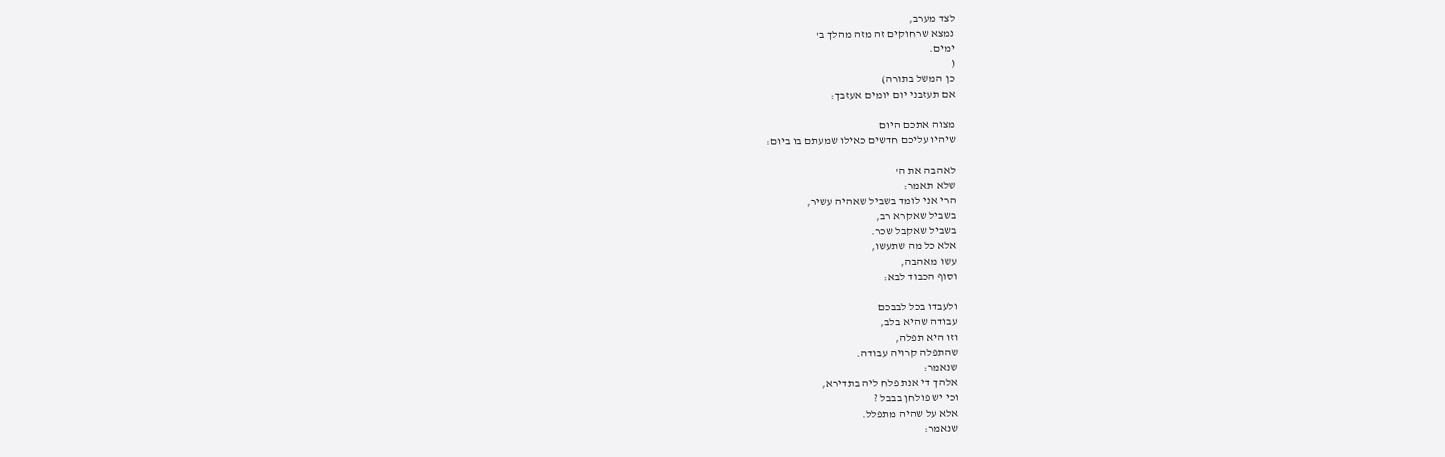לצד מערב,
נמצא שרחוקים זה מזה מהלך ב'
ימים.
(
כן המשל בתורה)
אם תעזבני יום יומים אעזבך:

מצוה אתכם היום
שיהיו עליכם חדשים כאילו שמעתם בו ביום:

לאהבה את ה'
שלא תאמר:
הרי אני לומד בשביל שאהיה עשיר,
בשביל שאקרא רב,
בשביל שאקבל שכר.
אלא כל מה שתעשו,
עשו מאהבה,
וסוף הכבוד לבא:

ולעבדו בכל לבבכם
עבודה שהיא בלב,
וזו היא תפלה,
שהתפלה קרויה עבודה.
שנאמר:
אלהך די אנת פלח ליה בתדירא,
וכי יש פולחן בבבל ?
אלא על שהיה מתפלל.
שנאמר: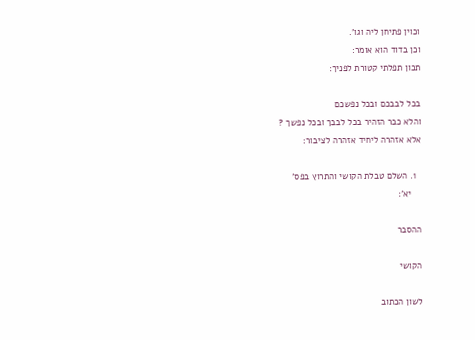וכוין פתיחן ליה וגו'.
וכן בדוד הוא אומר:
תכון תפלתי קטורת לפניך:

בכל לבבכם ובכל נפשכם
והלא כבר הזהיר בכל לבבך ובכל נפשך ?
אלא אזהרה ליחיד אזהרה לציבור:

  1. השלם טבלת הקושי והתרוץ בפס'
    יא':

ההסבר

הקושי

לשון הכתוב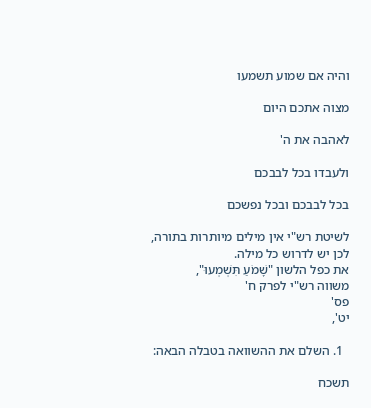והיה אם שמוע תשמעו

מצוה אתכם היום

לאהבה את ה'

ולעבדו בכל לבבכם

בכל לבבכם ובכל נפשכם

לשיטת רש"י אין מילים מיותרות בתורה,
לכן יש לדרוש כל מילה.
את כפל הלשון "שָׁמֹעַ תִּשְׁמְעוּ",
משווה רש"י לפרק ח'
פס'
יט',

  1. השלם את ההשוואה בטבלה הבאה:

תשכח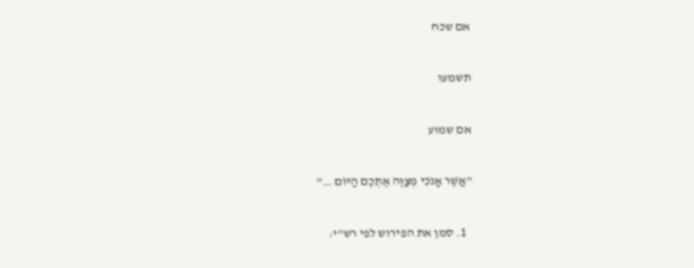אם שכח

תשמעו

אם שמוע

"אֲשֶׁר אָנֹכִי מְצַוֶּה אֶתְכֶם הַיּוֹם …"

  1. סמן את הפירוש לפי רש"י: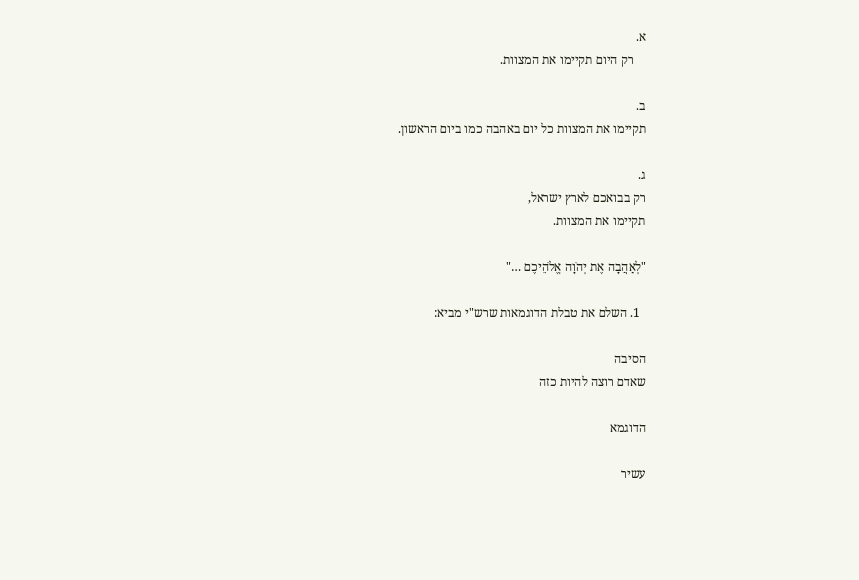א.
    רק היום תקיימו את המצוות.

ב.
תקיימו את המצוות כל יום באהבה כמו ביום הראשון.

ג.
רק בבואכם לארץ ישראל,
תקיימו את המצוות.

"לְאַהֲבָה אֶת יְהֹוָה אֱלֹהֵיכֶם …"

  1. השלם את טבלת הדוגמאות שרש"י מביא:

הסיבה
שאדם רוצה להיות כזה

הדוגמא

עשיר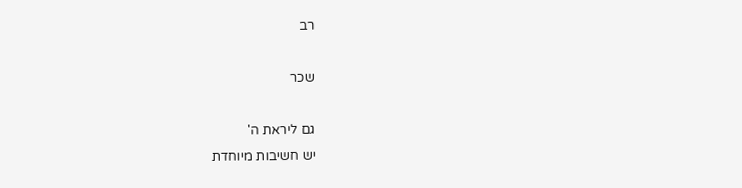רב

שכר

גם ליראת ה'
יש חשיבות מיוחדת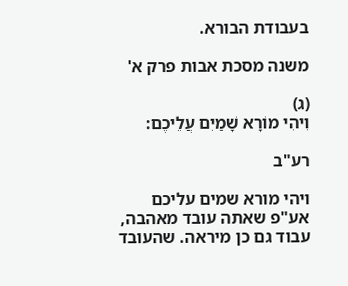בעבודת הבורא.

משנה מסכת אבות פרק א'

(ג)
וִיהִי מוֹרָא שָׁמַיִם עֲלֵיכֶם:

רע"ב

ויהי מורא שמים עליכם
אע"פ שאתה עובד מאהבה, עבוד גם כן מיראה. שהעובד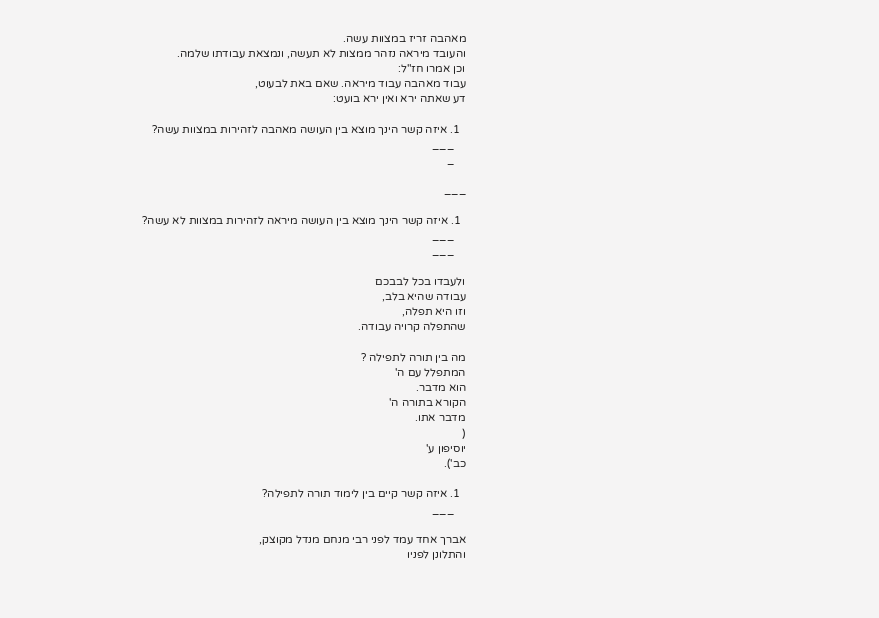מאהבה זריז במצוות עשה.
והעובד מיראה נזהר ממצות לא תעשה, ונמצאת עבודתו שלמה.
וכן אמרו חז"ל:
עבוד מאהבה עבוד מיראה. שאם באת לבעוט,
דע שאתה ירא ואין ירא בועט:

  1. איזה קשר הינך מוצא בין העושה מאהבה לזהירות במצוות עשה?
    ___
    _

___

  1. איזה קשר הינך מוצא בין העושה מיראה לזהירות במצוות לא עשה?
    ___
    ___

ולעבדו בכל לבבכם
עבודה שהיא בלב,
וזו היא תפלה,
שהתפלה קרויה עבודה.

מה בין תורה לתפילה ?
המתפלל עם ה'
הוא מדבר.
הקורא בתורה ה'
מדבר אתו.
(
יוסיפון ע'
כב').

  1. איזה קשר קיים בין לימוד תורה לתפילה?
    ___

אברך אחד עמד לפני רבי מנחם מנדל מקוצק,
והתלונן לפניו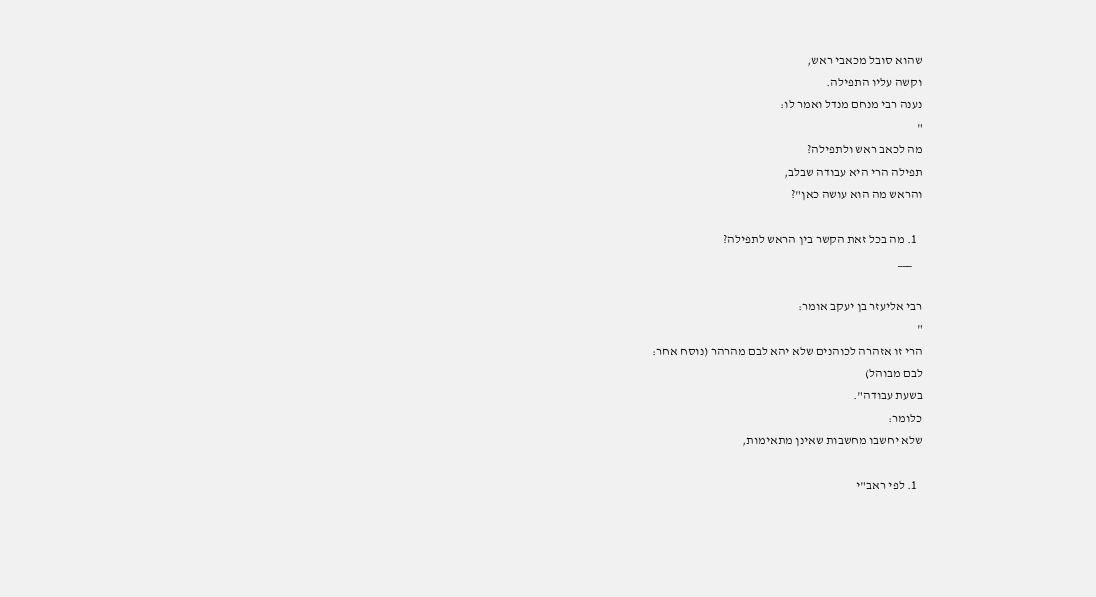שהוא סובל מכאבי ראש,
וקשה עליו התפילה.
נענה רבי מנחם מנדל ואמר לו:
"
מה לכאב ראש ולתפילה?
תפילה הרי היא עבודה שבלב,
והראש מה הוא עושה כאן"?

  1. מה בכל זאת הקשר בין הראש לתפילה?
    ___

רבי אליעזר בן יעקב אומר:
"
הרי זו אזהרה לכוהנים שלא יהא לבם מהרהר (נוסח אחר:
לבם מבוהל)
בשעת עבודה".
כלומר:
שלא יחשבו מחשבות שאינן מתאימות,

  1. לפי ראב"י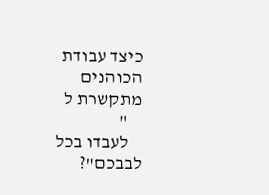כיצד עבודת הכוהנים מתקשרת ל
    "
    לעבדו בכל לבבכם"?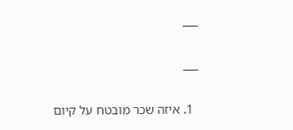___

___

  1. איזה שכר מובטח על קיום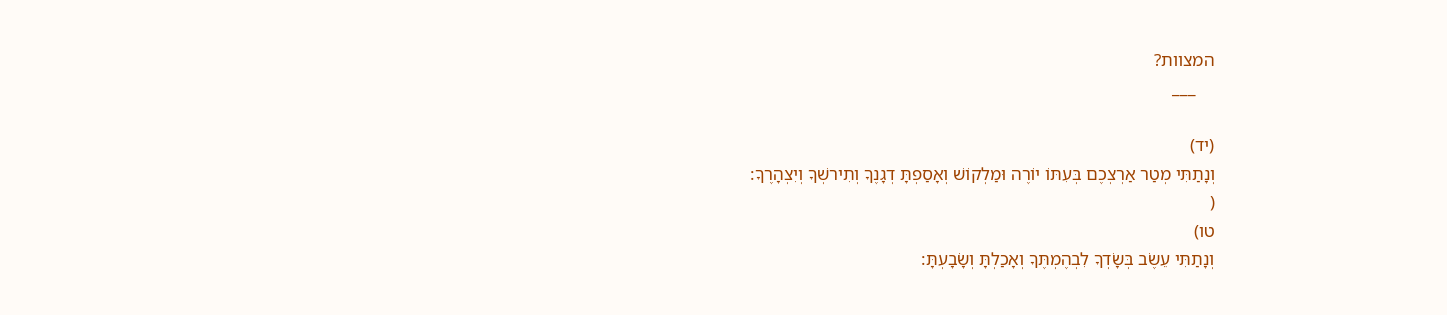המצוות?
    ___

(יד)
וְנָתַתִּי מְטַר אַרְצְכֶם בְּעִתּוֹ יוֹרֶה וּמַלְקוֹשׁ וְאָסַפְתָּ דְגָנֶךָ וְתִירשְׁךָ וְיִצְהָרֶךָ:
(
טו)
וְנָתַתִּי עֵשֶׂב בְּשָׂדְךָ לִבְהֶמְתֶּךָ וְאָכַלְתָּ וְשָׂבָעְתָּ: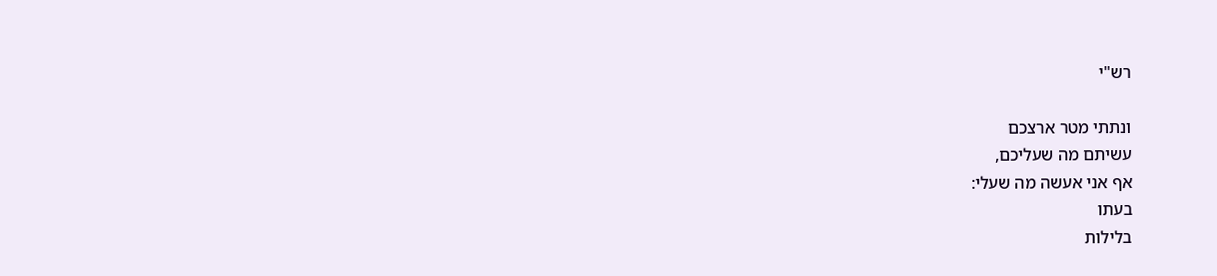רש"י

ונתתי מטר ארצכם
עשיתם מה שעליכם,
אף אני אעשה מה שעלי:
בעתו
בלילות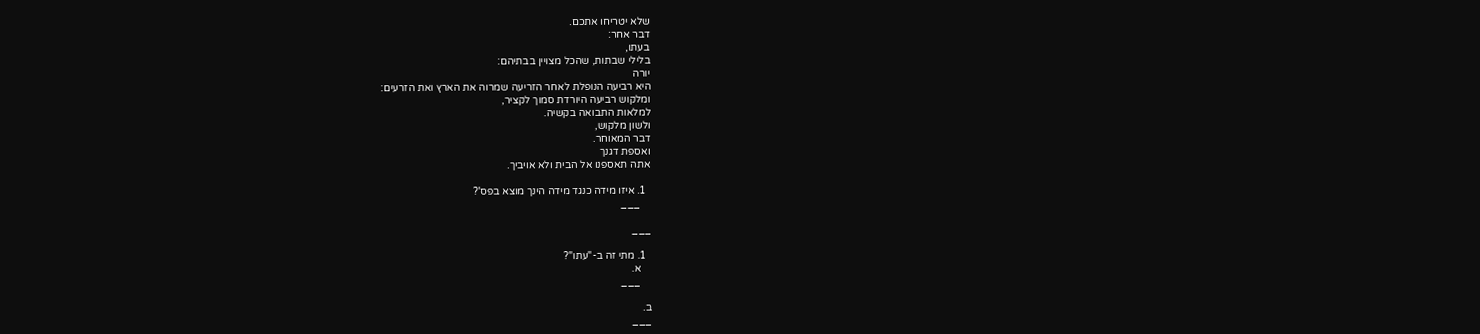שלא יטריחו אתכם.
דבר אחר:
בעתו,
בלילי שבתות, שהכל מצויין בבתיהם:
יורה
היא רביעה הנופלת לאחר הזריעה שמרוה את הארץ ואת הזרעים:
ומלקוש רביעה היורדת סמוך לקציר,
למלאות התבואה בקשיה.
ולשון מלקוש,
דבר המאוחר.
ואספת דגנך
אתה תאספנו אל הבית ולא אויביך.

  1. איזו מידה כנגד מידה הינך מוצא בפס'?
    ___

___

  1. מתי זה ב-"עתו"?
    א.
    ___

ב.
___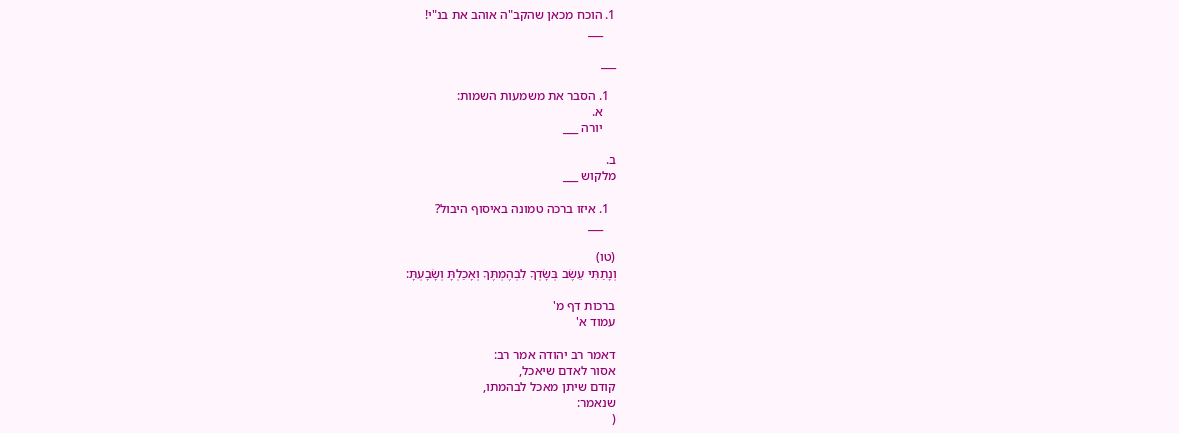1. הוכח מכאן שהקב"ה אוהב את בנ"י!
    ___

___

  1. הסבר את משמעות השמות:
    א.
    יורה ___

ב.
מלקוש ___

  1. איזו ברכה טמונה באיסוף היבול?
    ___

(טו)
וְנָתַתִּי עֵשֶׂב בְּשָׂדְךָ לִבְהֶמְתֶּךָ וְאָכַלְתָּ וְשָׂבָעְתָּ:

ברכות דף מ'
עמוד א'

דאמר רב יהודה אמר רב:
אסור לאדם שיאכל,
קודם שיתן מאכל לבהמתו,
שנאמר:
(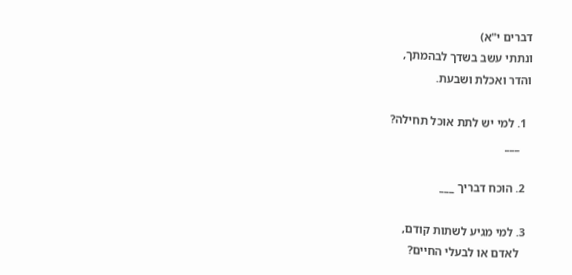דברים י"א)
ונתתי עשב בשדך לבהמתך,
והדר ואכלת ושבעת.

  1. למי יש לתת אוכל תחילה?
    ___

  2. הוכח דבריך ___

  3. למי מגיע לשתות קודם,
    לאדם או לבעלי החיים?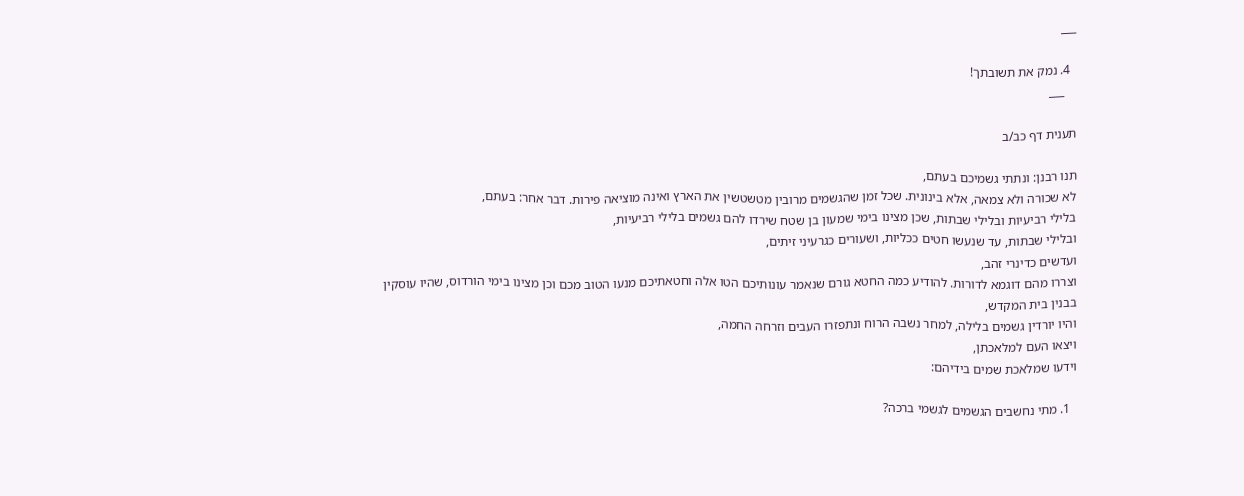___

  4. נמק את תשובתך!
    ___

תענית דף כב/ב

תנו רבנן: ונתתי גשמיכם בעתם,
לא שכורה ולא צמאה, אלא בינונית. שכל זמן שהגשמים מרובין מטשטשין את הארץ ואינה מוציאה פירות. דבר אחר: בעתם,
בלילי רביעיות ובלילי שבתות, שכן מצינו בימי שמעון בן שטח שירדו להם גשמים בלילי רביעיות,
ובלילי שבתות, עד שנעשו חטים ככליות, ושעורים כגרעיני זיתים,
ועדשים כדינרי זהב,
וצררו מהם דוגמא לדורות. להודיע כמה החטא גורם שנאמר עונותיכם הטו אלה וחטאתיכם מנעו הטוב מכם וכן מצינו בימי הורדוס, שהיו עוסקין בבנין בית המקדש,
והיו יורדין גשמים בלילה, למחר נשבה הרוח ונתפזרו העבים וזרחה החמה,
ויצאו העם למלאכתן,
וידעו שמלאכת שמים בידיהם:

  1. מתי נחשבים הגשמים לגשמי ברכה?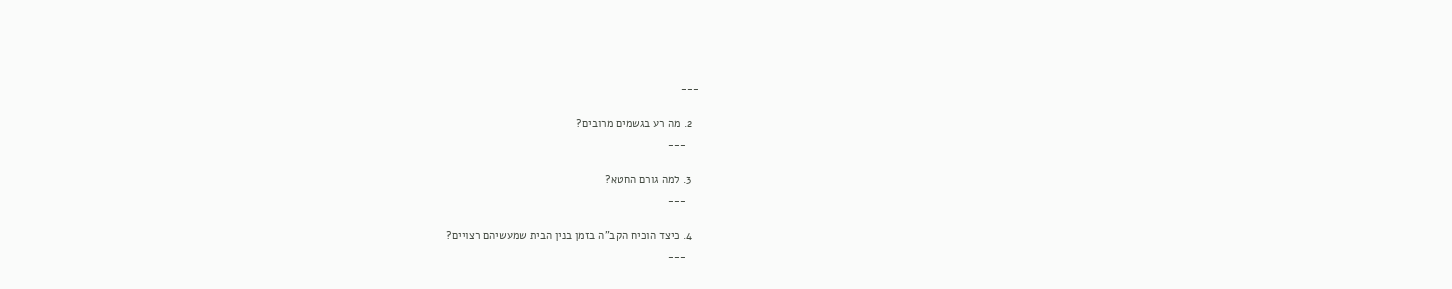___

  2. מה רע בגשמים מרובים?
    ___

  3. למה גורם החטא?
    ___

  4. כיצד הוכיח הקב"ה בזמן בנין הבית שמעשיהם רצויים?
    ___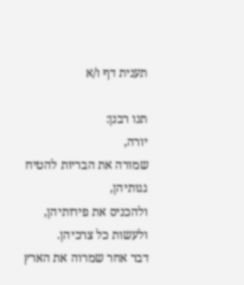תענית דף ו/א

תנו רבנן:
יורה,
שמורה את הבריות להטיח גגותיהן,
ולהכניס את פירותיהן,
ולעשות כל צרכיהן.
דבר אחר שמרוה את הארץ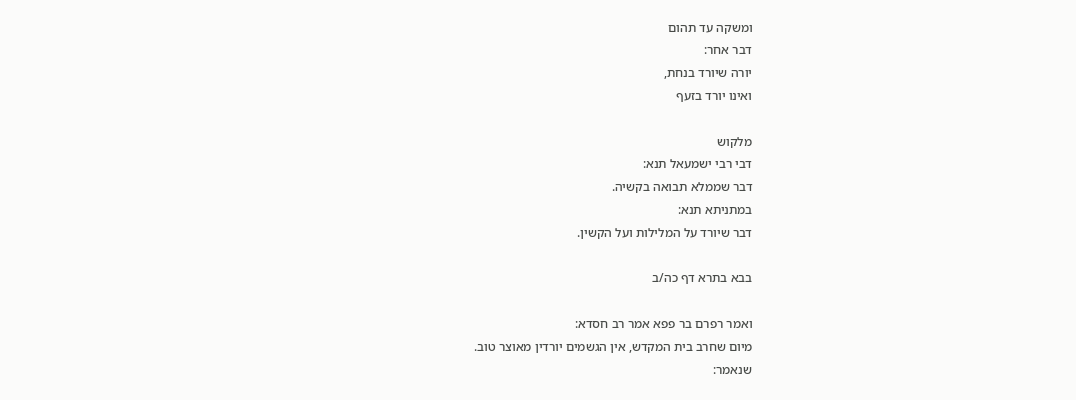ומשקה עד תהום
דבר אחר:
יורה שיורד בנחת,
ואינו יורד בזעף

מלקוש
דבי רבי ישמעאל תנא:
דבר שממלא תבואה בקשיה.
במתניתא תנא:
דבר שיורד על המלילות ועל הקשין.

בבא בתרא דף כה/ב

ואמר רפרם בר פפא אמר רב חסדא:
מיום שחרב בית המקדש, אין הגשמים יורדין מאוצר טוב.
שנאמר: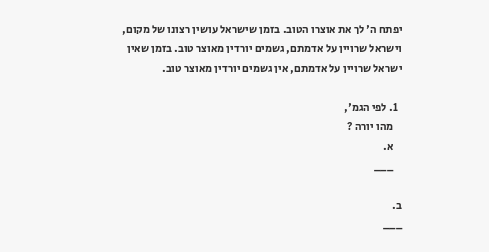יפתח ה' לך את אוצרו הטוב. בזמן שישראל עושין רצונו של מקום, וישראל שרויין על אדמתם, גשמים יורדין מאוצר טוב. בזמן שאין ישראל שרויין על אדמתם, אין גשמים יורדין מאוצר טוב.

  1. לפי הגמ',
    מהו יורה ?
    א.
    ___

ב.
___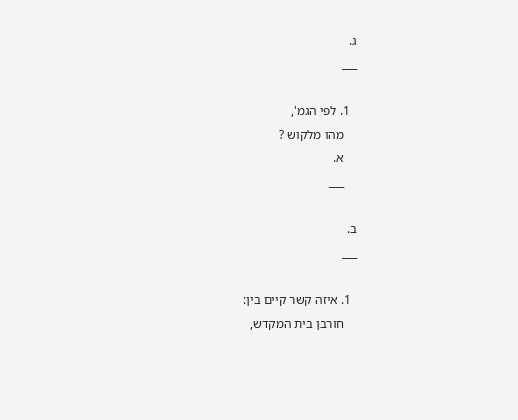ג.
___

  1. לפי הגמ',
    מהו מלקוש ?
    א.
    ___

ב.
___

  1. איזה קשר קיים בין:
    חורבן בית המקדש,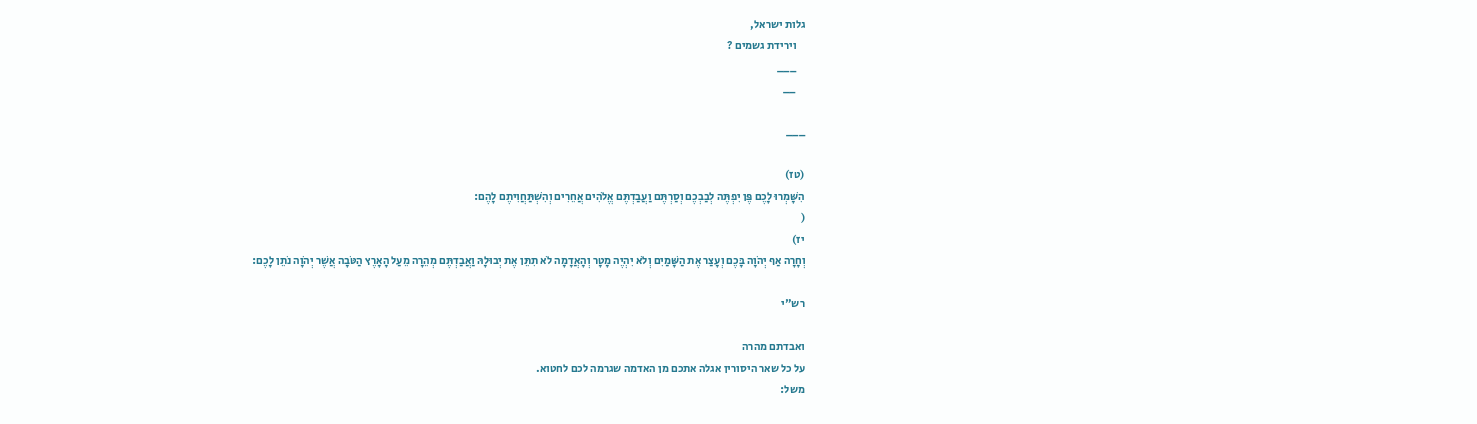גלות ישראל,
    וירידת גשמים ?
    ___
    __

___

(טז)
הִשָּׁמְרוּ לָכֶם פֶּן יִפְתֶּה לְבַבְכֶם וְסַרְתֶּם וַעֲבַדְתֶּם אֱלֹהִים אֲחֵרִים וְהִשְׁתַּחֲוִיתֶם לָהֶם:
(
יז)
וְחָרָה אַף יְהֹוָה בָּכֶם וְעָצַר אֶת הַשָּׁמַיִם וְלֹא יִהְיֶה מָטָר וְהָאֲדָמָה לֹא תִתֵּן אֶת יְבוּלָהּ וַאֲבַדְתֶּם מְהֵרָה מֵעַל הָאָרֶץ הַטֹּבָה אֲשֶׁר יְהֹוָה נֹתֵן לָכֶם:

רש"י

ואבדתם מהרה
על כל שאר היסורין אגלה אתכם מן האדמה שגרמה לכם לחטוא.
משל: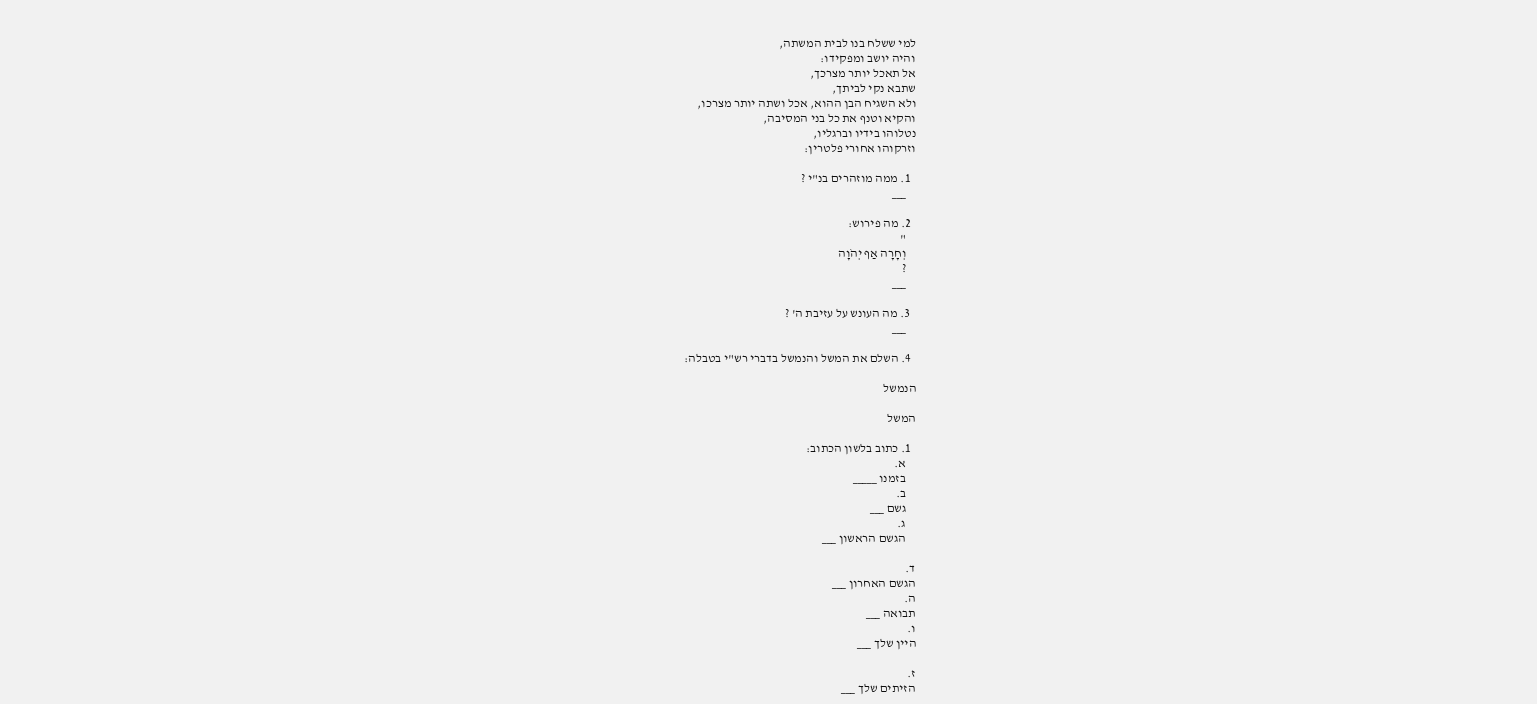למי ששלח בנו לבית המשתה,
והיה יושב ומפקידו:
אל תאכל יותר מצרכך,
שתבא נקי לביתך,
ולא השגיח הבן ההוא, אכל ושתה יותר מצרכו,
והקיא וטנף את כל בני המסיבה,
נטלוהו בידיו וברגליו,
וזרקוהו אחורי פלטרין:

  1. ממה מוזהרים בנ"י ?
    ___

  2. מה פירוש:
    "
    וְחָרָה אַף יְהֹוָה
    ?
    ___

  3. מה העונש על עזיבת ה' ?
    ___

  4. השלם את המשל והנמשל בדברי רש"י בטבלה:

הנמשל

המשל

  1. כתוב בלשון הכתוב:
    א.
    בזמנו _____
    ב.
    גשם ___
    ג.
    הגשם הראשון ___

ד.
הגשם האחרון ___
ה.
תבואה ___
ו.
היין שלך ___

ז.
הזיתים שלך ___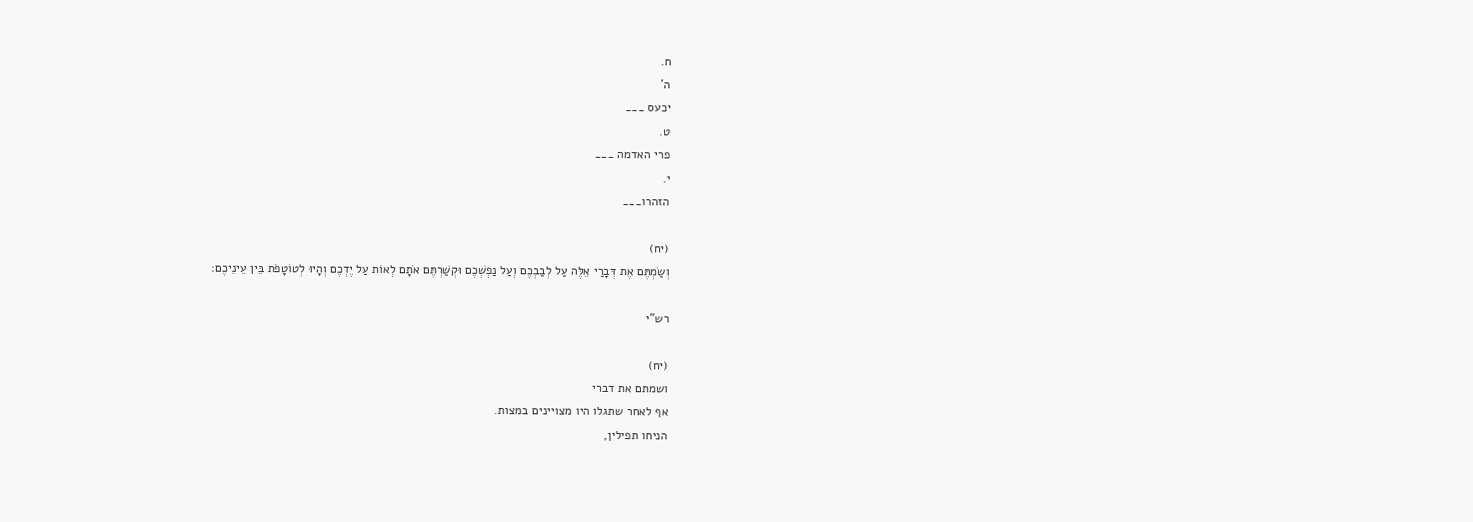ח.
ה'
יכעס ___
ט.
פרי האדמה ___
י.
הזהרו___

(יח)
וְשַׂמְתֶּם אֶת דְּבָרַי אֵלֶּה עַל לְבַבְכֶם וְעַל נַפְשְׁכֶם וּקְשַׁרְתֶּם אֹתָם לְאוֹת עַל יֶדְכֶם וְהָיוּ לְטוֹטָפֹת בֵּין עֵינֵיכֶם:

רש"י

(יח)
ושמתם את דברי
אף לאחר שתגלו היו מצויינים במצות.
הניחו תפילין,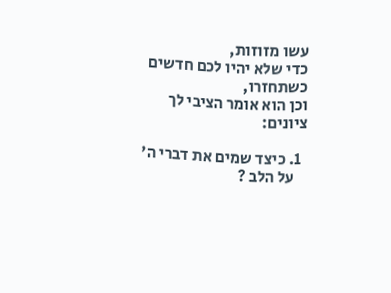עשו מזוזות,
כדי שלא יהיו לכם חדשים כשתחזרו,
וכן הוא אומר הציבי לך ציונים:

  1. כיצד שמים את דברי ה'
    על הלב ?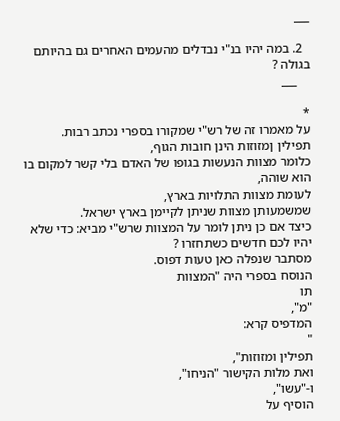___

  2. במה יהיו בנ"י נבדלים מהעמים האחרים גם בהיותם בגולה ?
    ___

*
על מאמרו זה של רש"י שמקורו בספרי נכתב רבות.
תפילין ןמזוזות הינן חובות הגוף,
כלומר מצוות הנעשות בגופו של האדם בלי קשר למקום בו הוא שוהה,
לעומת מצוות התלויות בארץ,
שמשמעותן מצוות שניתן לקיימן בארץ ישראל.
כיצד אם כן ניתן לומר על המצוות שרש"י מביא: כדי שלא יהיו לכם חדשים כשתחזרו ?
מסתבר שנפלה כאן טעות דפוס.
הנוסח בספרי היה "המצוות
תו
"מ",
המדפיס קרא:
"
תפילין ומזוזות",
ואת מלות הקישור "הניחו",
ו-"עשו",
הוסיף על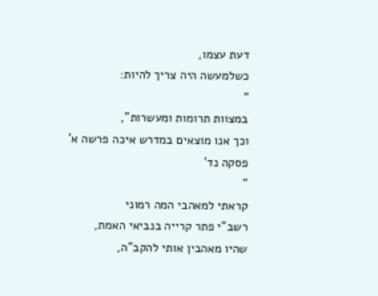דעת עצמו,
כשלמעשה היה צריך להיות:
"
במצוות תרומות ומעשרות",
וכך אנו מוצאים במדרש איכה פרשה א'
פסקה נד'
"
קראתי למאהבי המה רמוני
רשב"י פתר קרייה בנביאי האמת,
שהיו מאהבין אותי להקב"ה,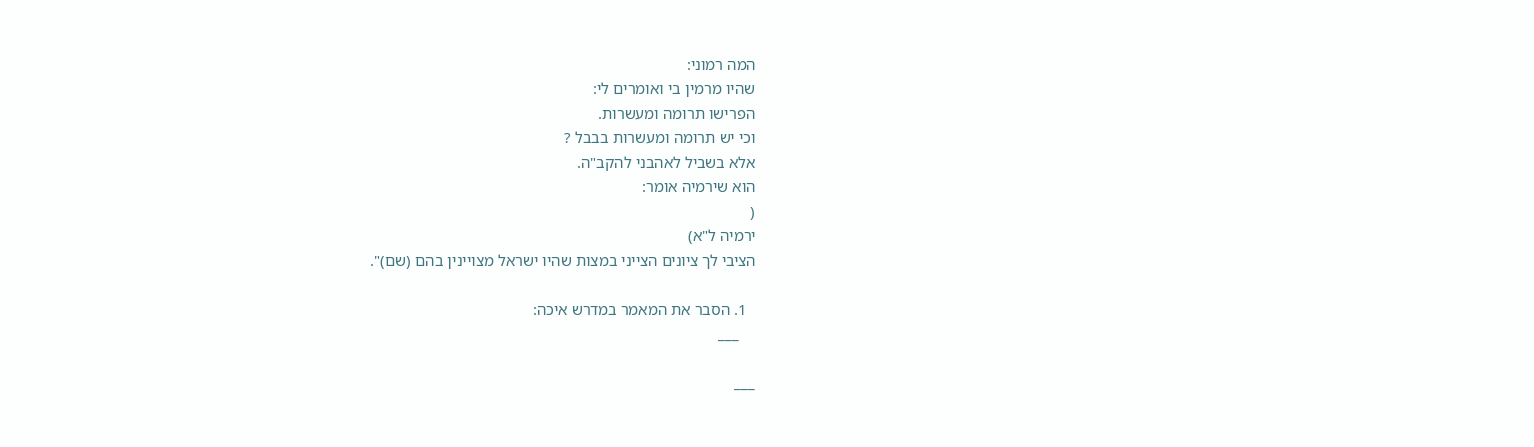המה רמוני:
שהיו מרמין בי ואומרים לי:
הפרישו תרומה ומעשרות.
וכי יש תרומה ומעשרות בבבל ?
אלא בשביל לאהבני להקב"ה.
הוא שירמיה אומר:
(
ירמיה ל"א)
הציבי לך ציונים הצייני במצות שהיו ישראל מצויינין בהם (שם)".

  1. הסבר את המאמר במדרש איכה:
    ___

___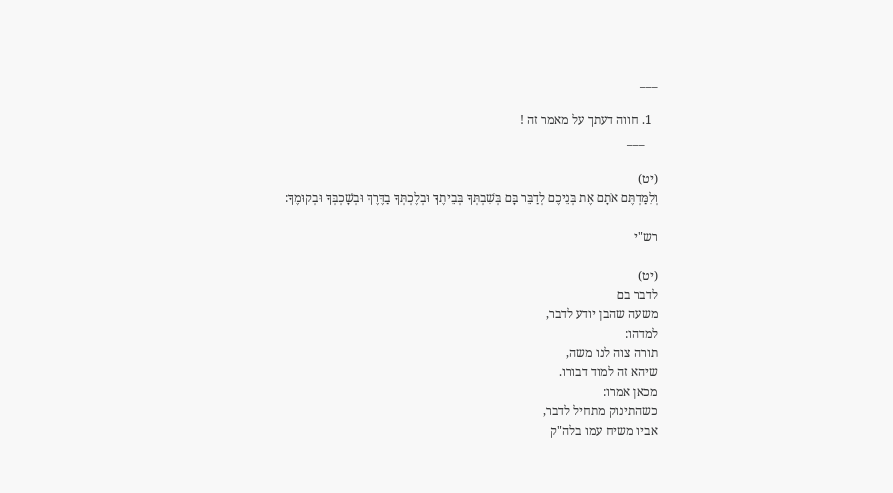___

  1. חווה דעתך על מאמר זה !
    ___

(יט)
וְלִמַּדְתֶּם אֹתָם אֶת בְּנֵיכֶם לְדַבֵּר בָּם בְּשִׁבְתְּךָ בְּבֵיתֶךָ וּבְלֶכְתְּךָ בַדֶּרֶךְ וּבְשָׁכְבְּךָ וּבְקוּמֶךָ:

רש"י

(יט)
לדבר בם
משעה שהבן יודע לדבר,
למדהו:
תורה צוה לנו משה,
שיהא זה למוד דבורו.
מכאן אמרו:
כשהתינוק מתחיל לדבר,
אביו משיח עמו בלה"ק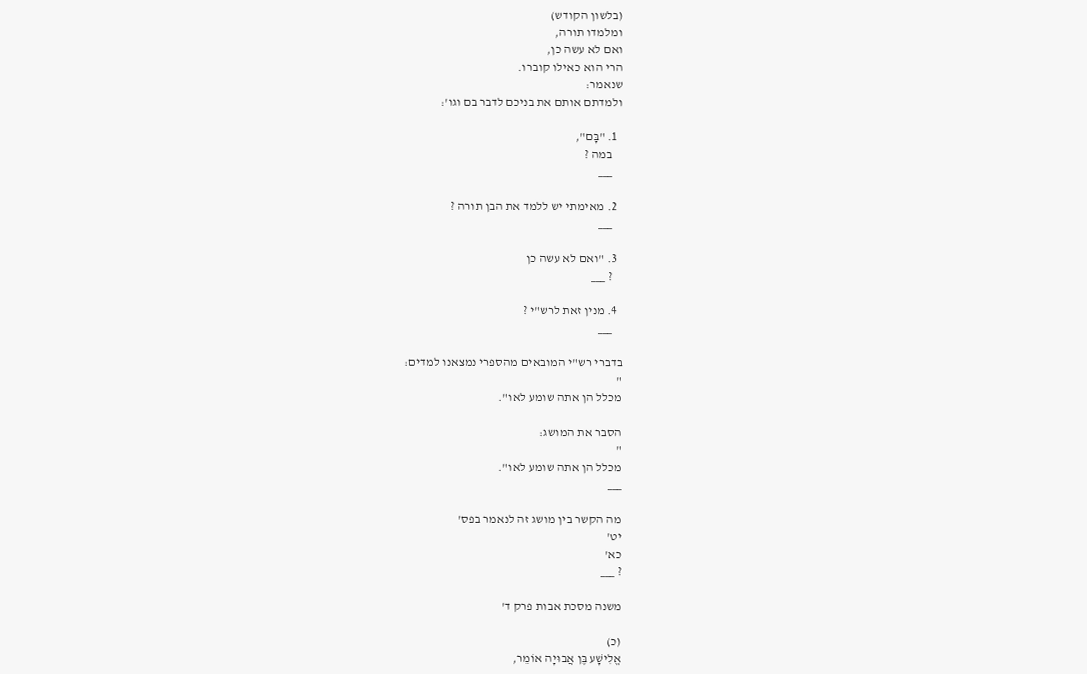(בלשון הקודש)
ומלמדו תורה,
ואם לא עשה כן,
הרי הוא כאילו קוברו.
שנאמר:
ולמדתם אותם את בניכם לדבר בם וגו':

  1. "בָּם",
    במה ?
    ___

  2. מאימתי יש ללמד את הבן תורה ?
    ___

  3. "ואם לא עשה כן
    ? ___

  4. מנין זאת לרש"י ?
    ___

בדברי רש"י המובאים מהספרי נמצאנו למדים:
"
מכלל הן אתה שומע לאו".

הסבר את המושג:
"
מכלל הן אתה שומע לאו".
___

מה הקשר בין מושג זה לנאמר בפס'
יט'
כא'
? ___

משנה מסכת אבות פרק ד'

(כ)
אֱלִישָׁע בֶּן אֲבוּיָה אוֹמֵר,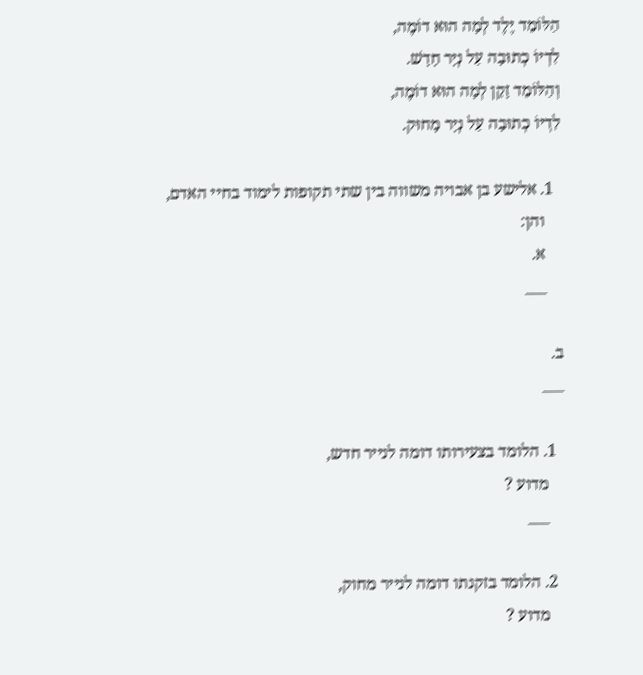הַלּוֹמֵד יֶלֶד לְמָה הוּא דוֹמֶה,
לִדְיוֹ כְתוּבָה עַל נְיָר חָדָשׁ.
וְהַלּוֹמֵד זָקֵן לְמָה הוּא דוֹמֶה,
לִדְיוֹ כְתוּבָה עַל נְיָר מָחוּק.

  1. אלישע בן אבויה משווה בין שתי תקופות לימוד בחיי האדם,
    והן:
    א.
    ___

ב.
___

  1. הלומד בצעירותו דומה לנייר חדש,
    מדוע ?
    ___

  2. הלומד בזקנתו דומה לנייר מחוק,
    מדוע ?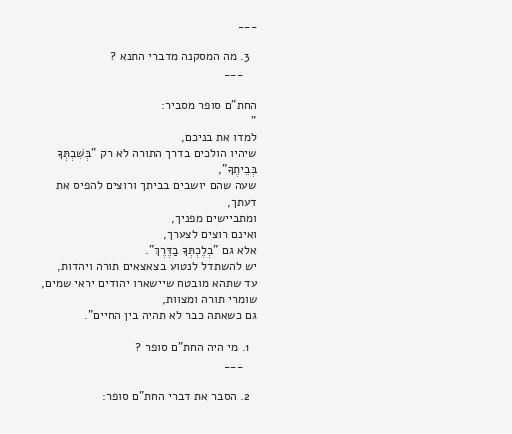___

  3. מה המסקנה מדברי התנא ?
    ___

החת"ם סופר מסביר:
"
למדו את בניכם,
שיהיו הולכים בדרך התורה לא רק "בְּשִׁבְתְּךָ בְּבֵיתֶךָ",
שעה שהם יושבים בביתך ורוצים להפיס את דעתך,
ומתביישים מפניך,
ואינם רוצים לצערך,
אלא גם "בְלֶכְתְּךָ בַדֶּרֶךְ".
יש להשתדל לנטוע בצאצאים תורה ויהדות,
עד שתהא מובטח שיישארו יהודים יראי שמים,
שומרי תורה ומצוות,
גם כשאתה כבר לא תהיה בין החיים".

  1. מי היה החת"ם סופר ?
    ___

  2. הסבר את דברי החת"ם סופר: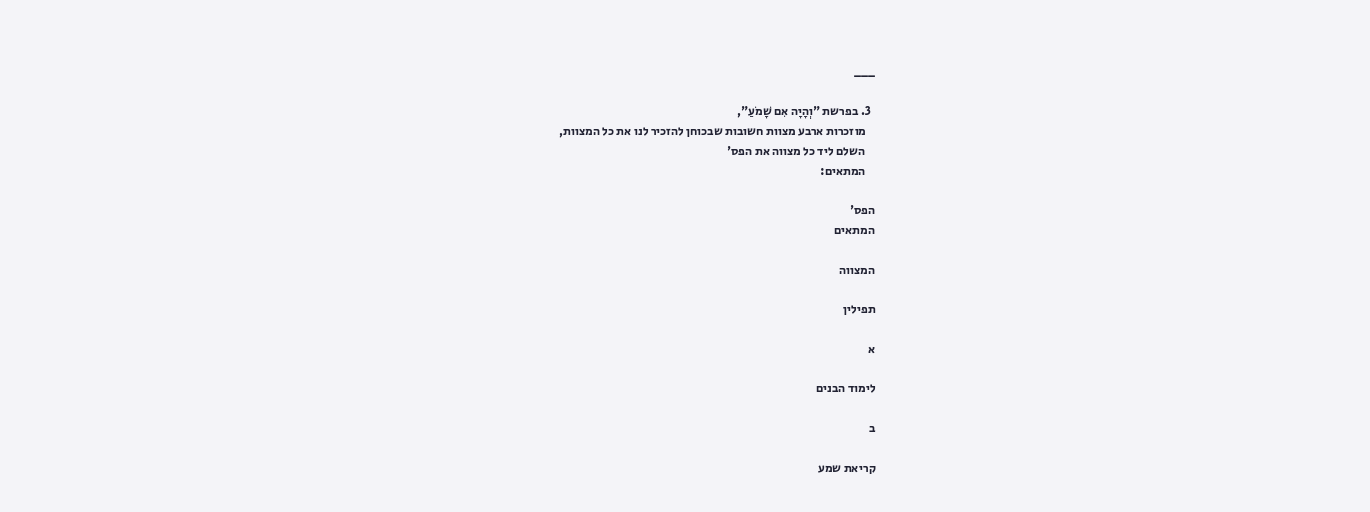___

  3. בפרשת "וְהָיָה אִם שָׁמֹעַ",
    מוזכרות ארבע מצוות חשובות שבכוחן להזכיר לנו את כל המצוות,
    השלם ליד כל מצווה את הפס'
    המתאים:

הפס'
המתאים

המצווה

תפילין

א

לימוד הבנים

ב

קריאת שמע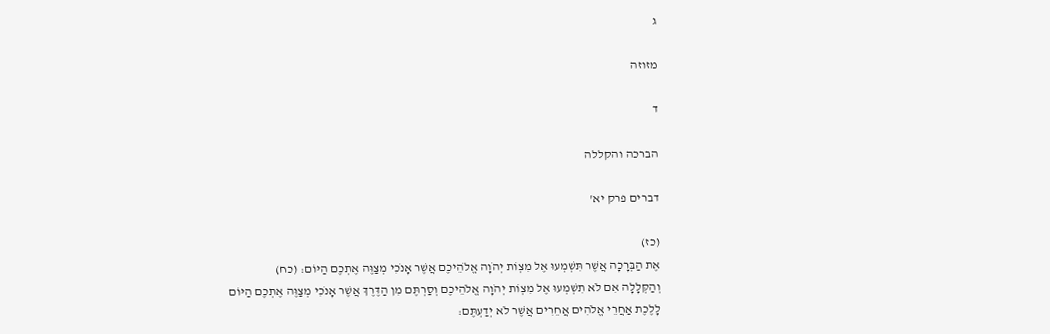ג

מזוזה

ד

הברכה והקללה

דברים פרק יא'

(כז)
אֶת הַבְּרָכָה אֲשֶׁר תִּשְׁמְעוּ אֶל מִצְוֹת יְהֹוָה אֱלֹהֵיכֶם אֲשֶׁר אָנֹכִי מְצַוֶּה אֶתְכֶם הַיּוֹם: (כח)
וְהַקְּלָלָה אִם לֹא תִשְׁמְעוּ אֶל מִצְוֹת יְהֹוָה אֱלֹהֵיכֶם וְסַרְתֶּם מִן הַדֶּרֶךְ אֲשֶׁר אָנֹכִי מְצַוֶּה אֶתְכֶם הַיּוֹם לָלֶכֶת אַחֲרֵי אֱלֹהִים אֲחֵרִים אֲשֶׁר לֹא יְדַעְתֶּם: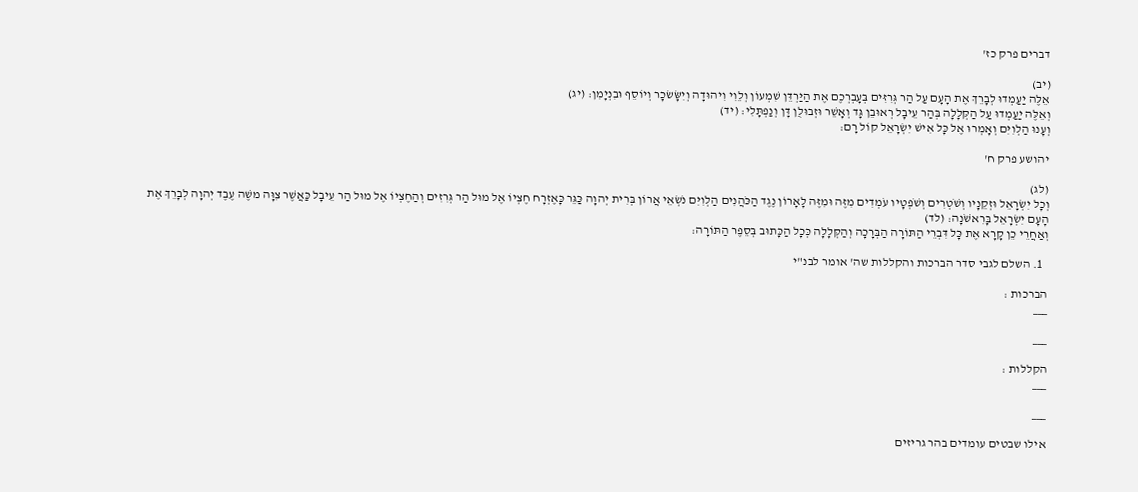דברים פרק כז'

(יב)
אֵלֶּה יַעַמְדוּ לְבָרֵךְ אֶת הָעָם עַל הַר גְּרִזִּים בְּעָבְרְכֶם אֶת הַיַּרְדֵּן שִׁמְעוֹן וְלֵוִי וִיהוּדָה וְיִשָּׂשׂכָר וְיוֹסֵף וּבִנְיָמִן: (יג)
וְאֵלֶּה יַעַמְדוּ עַל הַקְּלָלָה בְּהַר עֵיבָל רְאוּבֵן גָּד וְאָשֵׁר וּזְבוּלֻן דָּן וְנַפְתָּלִי: (יד)
וְעָנוּ הַלְוִיִּם וְאָמְרוּ אֶל כָּל אִישׁ יִשְׂרָאֵל קוֹל רָם:

יהושע פרק ח'

(לג)
וְכָל יִשְׂרָאֵל וּזְקֵנָיו וְשֹׁטְרִים וְשֹׁפְטָיו עֹמְדִים מִזֶּה וּמִזֶּה לָאָרוֹן נֶגֶד הַכֹּהֲנִים הַלְוִיִּם נֹשְׂאֵי אֲרוֹן בְּרִית יְהוָה כַּגֵּר כָּאֶזְרָח חֶצְיוֹ אֶל מוּל הַר גְּרִזִים וְהַחֶצְיוֹ אֶל מוּל הַר עֵיבָל כַּאֲשֶׁר צִוָּה משֶׁה עֶבֶד יְהוָה לְבָרֵךְ אֶת הָעָם יִשְׂרָאֵל בָּרִאשֹׁנָה: (לד)
וְאַחֲרֵי כֵן קָרָא אֶת כָּל דִּבְרֵי הַתּוֹרָה הַבְּרָכָה וְהַקְּלָלָה כְּכָל הַכָּתוּב בְּסֵפֶר הַתּוֹרָה:

  1. השלם לגבי סדר הברכות והקללות שה' אומר לבנ"י

הברכות :
___

___

הקללות :
___

___

אילו שבטים עומדים בהר גריזים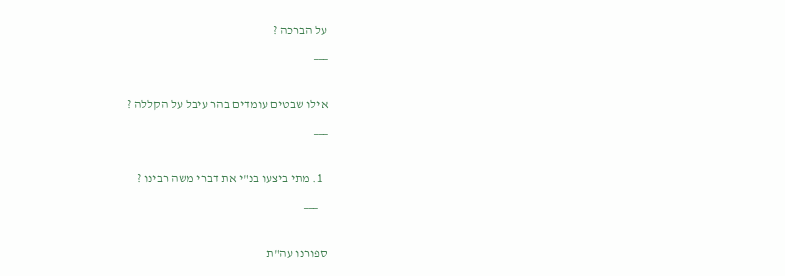על הברכה ?
___

אילו שבטים עומדים בהר עיבל על הקללה ?
___

  1. מתי ביצעו בנ"י את דברי משה רבינו ?
    ___

ספורנו עה"ת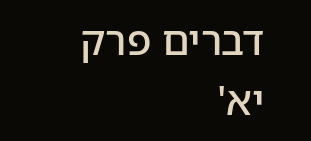דברים פרק יא'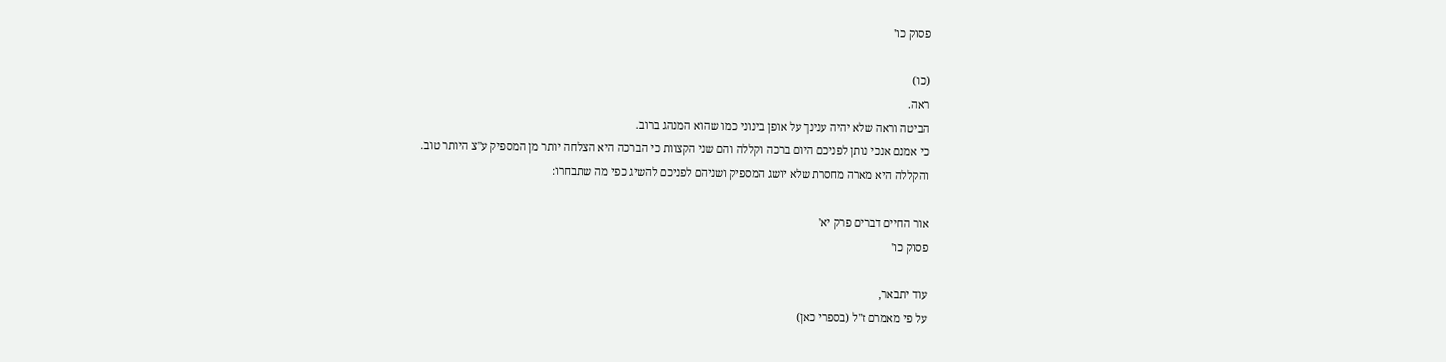פסוק כו'

(כו)
ראה.
הביטה וראה שלא יהיה ענינך על אופן בינוני כמו שהוא המנהג ברוב.
כי אמנם אנכי נותן לפניכם היום ברכה וקללה והם שני הקצוות כי הברכה היא הצלחה יותר מן המספיק ע"צ היותר טוב.
והקללה היא מארה מחסרת שלא יושג המספיק ושניהם לפניכם להשיג כפי מה שתבחרו:

אור החיים דברים פרק יא'
פסוק כו'

עוד יתבאר,
על פי מאמרם ז"ל (בספרי כאן)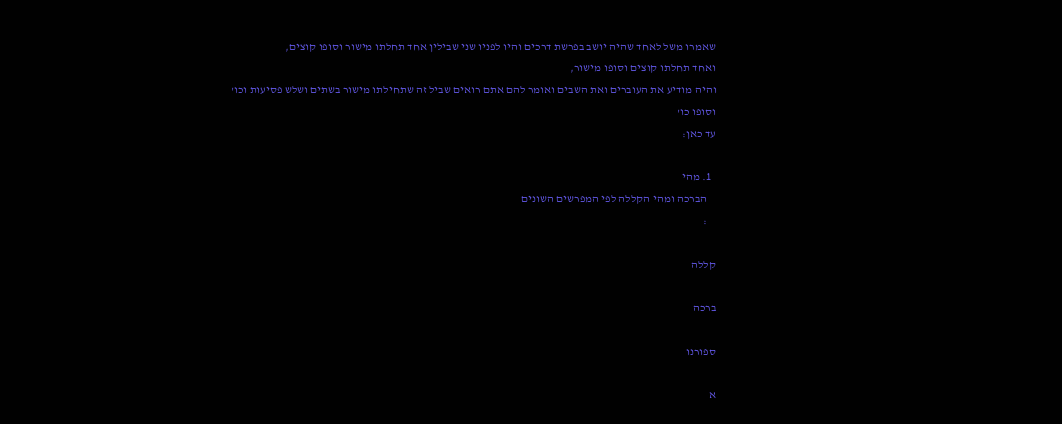שאמרו משל לאחד שהיה יושב בפרשת דרכים והיו לפניו שני שבילין אחד תחלתו מישור וסופו קוצים,
ואחד תחלתו קוצים וסופו מישור,
והיה מודיע את העוברים ואת השבים ואומר להם אתם רואים שביל זה שתחילתו מישור בשתים ושלש פסיעות וכו'
וסופו כו'
עד כאן:

  1. מהי
    הברכה ומהי הקללה לפי המפרשים השונים
    :

קללה

ברכה

ספורנו

א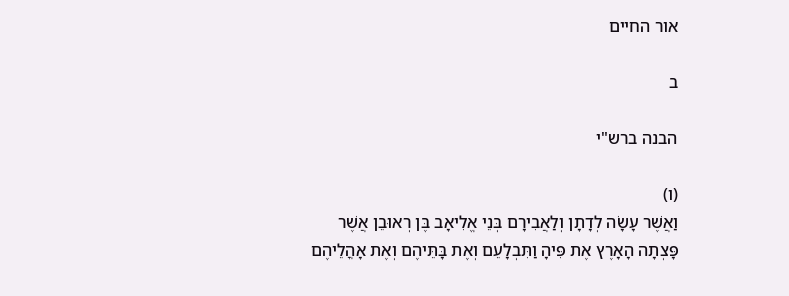אור החיים

ב

הבנה ברש"י

(ו)
וַאֲשֶׁר עָשָׂה לְדָתָן וְלַאֲבִירָם בְּנֵי אֱלִיאָב בֶּן רְאוּבֵן אֲשֶׁר פָּצְתָה הָאָרֶץ אֶת פִּיהָ וַתִּבְלָעֵם וְאֶת בָּתֵּיהֶם וְאֶת אָהֳלֵיהֶם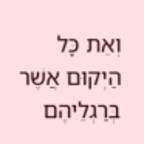וְאֵת כָּל הַיְקוּם אֲשֶׁר בְּרַגְלֵיהֶם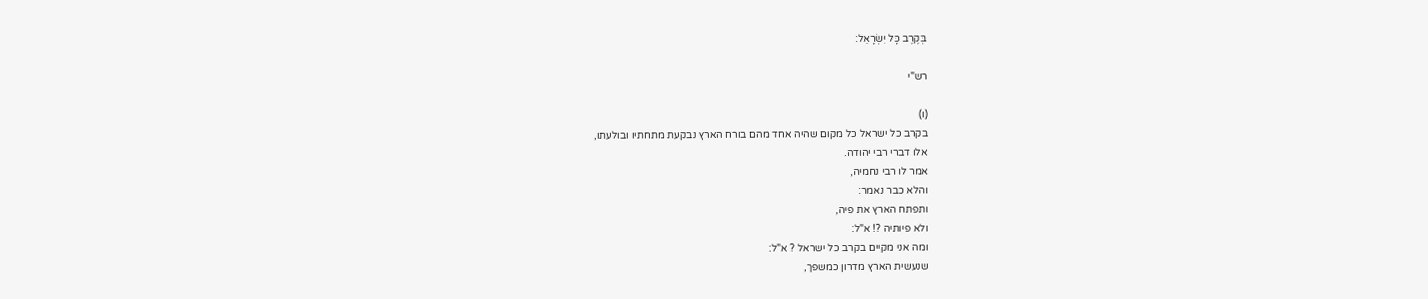בְּקֶרֶב כָּל יִשְׂרָאֵל:

רש"י

(ו)
בקרב כל ישראל כל מקום שהיה אחד מהם בורח הארץ נבקעת מתחתיו ובולעתו,
אלו דברי רבי יהודה.
אמר לו רבי נחמיה,
והלא כבר נאמר:
ותפתח הארץ את פיה,
ולא פיותיה ?! א"ל:
ומה אני מקיים בקרב כל ישראל ? א"ל:
שנעשית הארץ מדרון כמשפך,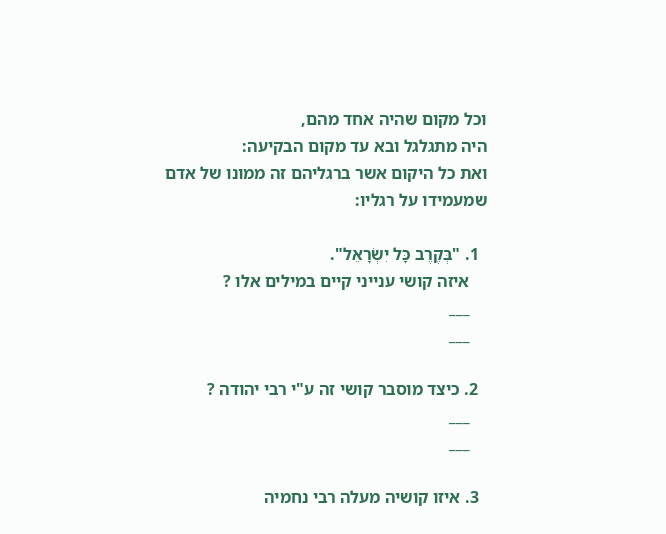וכל מקום שהיה אחד מהם,
היה מתגלגל ובא עד מקום הבקיעה:
ואת כל היקום אשר ברגליהם זה ממונו של אדם שמעמידו על רגליו:

  1. "בְּקֶרֶב כָּל יִשְׂרָאֵל".
    איזה קושי ענייני קיים במילים אלו ?
    ___
    ___

  2. כיצד מוסבר קושי זה ע"י רבי יהודה ?
    ___
    ___

  3. איזו קושיה מעלה רבי נחמיה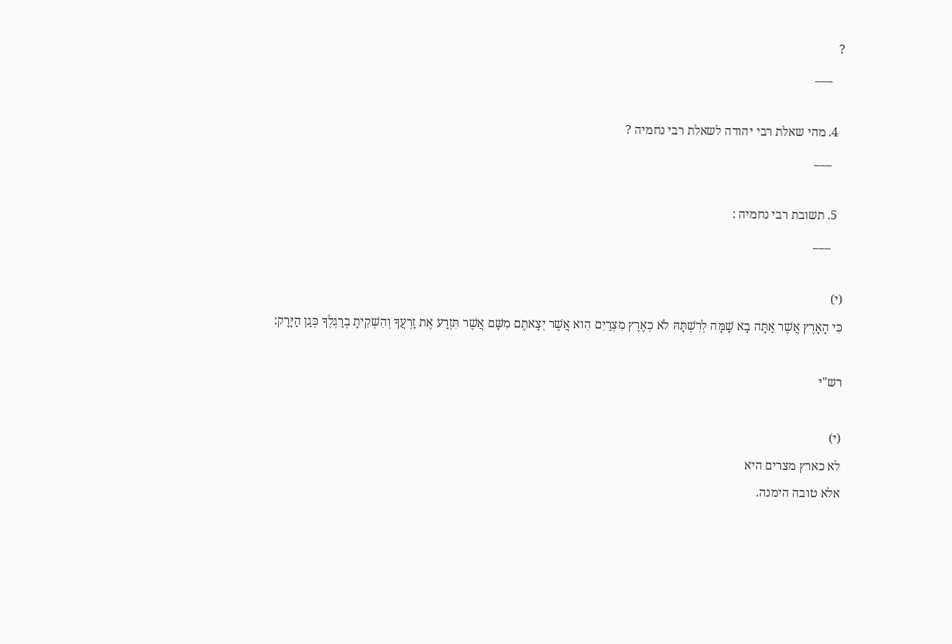?
    ___

  4. מהי שאלת רבי יהודה לשאלת רבי נחמיה ?
    ___

  5. תשובת רבי נחמיה :
    ___

(י)
כִּי הָאָרֶץ אֲשֶׁר אַתָּה בָא שָׁמָּה לְרִשְׁתָּהּ לֹא כְאֶרֶץ מִצְרַיִם הִוא אֲשֶׁר יְצָאתֶם מִשָּׁם אֲשֶׁר תִּזְרַע אֶת זַרְעֲךָ וְהִשְׁקִיתָ בְרַגְלְךָ כְּגַן הַיָּרָק:

רש"י

(י)
לא כארץ מצרים היא
אלא טובה הימנה.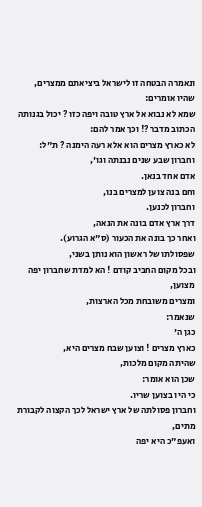ונאמרה הבטחה זו לישראל ביציאתם ממצרים,
שהיו אומרים:
שמא לא נבוא אל ארץ טובה ויפה כזו ? יכול בגנותה הכתוב מדבר ?! וכך אמר להם:
לא כארץ מצרים הוא אלא רעה הימנה ? ת"ל:
וחברון שבע שנים נבנתה וגו',
אדם אחד בנאן.
וחם בנה צוען למצרים בנו,
וחברון לכנען.
דרך ארץ אדם בונה את הנאה,
ואחר כך בונה את הכעור (ס"א הגרוע).
שפסולתו של ראשון הוא נותן בשני,
ובכל מקום החביב קודם ! הא למדת שחברון יפה מצוען,
ומצרים משובחת מכל הארצות,
שנאמר:
כגן ה'
כארץ מצרים ! וצוען שבח מצרים היא,
שהיתה מקום מלכות,
שכן הוא אומר:
כי היו בצוען שריו.
וחברון פסולתה של ארץ ישראל לכך הקצוה לקבורת מתים,
ואעפ"כ היא יפה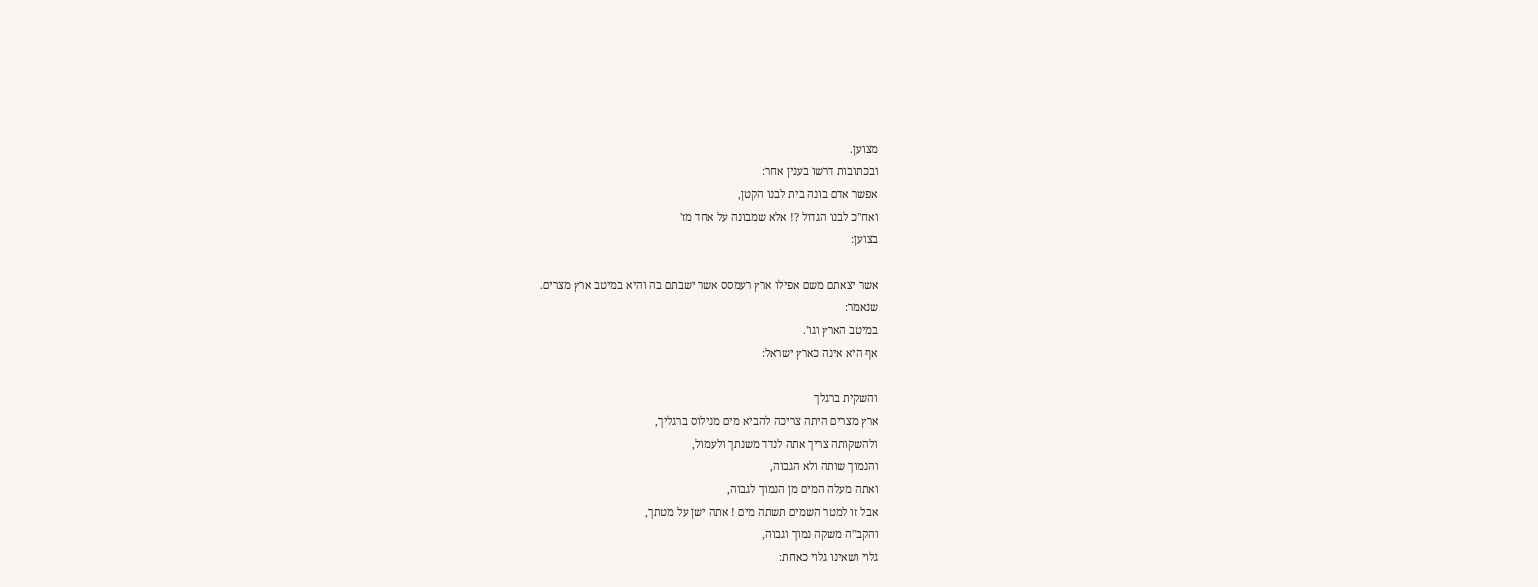מצוען.
ובכתובות דרשו בענין אחר:
אפשר אדם בונה בית לבנו הקטן,
ואח"כ לבנו הגדול ?! אלא שמבונה על אחד מז'
בצוען:

אשר יצאתם משם אפילו ארץ רעמסס אשר ישבתם בה והיא במיטב ארץ מצרים.
שנאמר:
במיטב הארץ וגו'.
אף היא אינה כארץ ישראל:

והשקית ברגלך
ארץ מצרים היתה צריכה להביא מים מנילוס ברגליך,
ולהשקותה צריך אתה לנדד משנתך ולעמול,
והנמוך שותה ולא הגבוה,
ואתה מעלה המים מן הנמוך לגבוה,
אבל זו למטר השמים תשתה מים ! אתה ישן על מטתך,
והקב"ה משקה נמוך וגבוה,
גלוי ושאינו גלוי כאחת: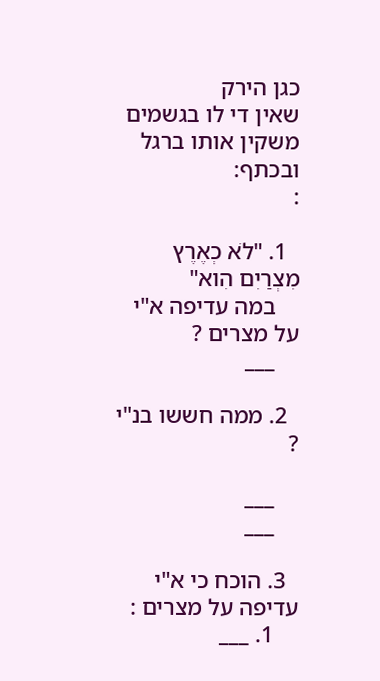כגן הירק
שאין די לו בגשמים משקין אותו ברגל ובכתף:
:

  1. "לֹא כְאֶרֶץ מִצְרַיִם הִוא"
    במה עדיפה א"י על מצרים ?
    ___

  2. ממה חששו בנ"י ?

    ___
    ___

  3. הוכח כי א"י עדיפה על מצרים :
    1. ___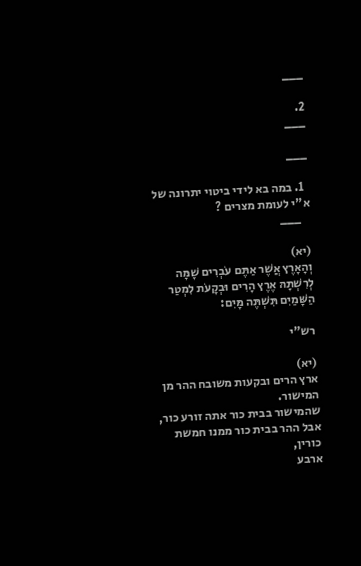___

2.
___

___

  1. במה בא לידי ביטוי יתרונה של א"י לעומת מצרים ?
    ___

(יא)
וְהָאָרֶץ אֲשֶׁר אַתֶּם עֹבְרִים שָׁמָּה לְרִשְׁתָּהּ אֶרֶץ הָרִים וּבְקָעֹת לִמְטַר הַשָּׁמַיִם תִּשְׁתֶּה מָּיִם:

רש"י

(יא)
ארץ הרים ובקעות משובח ההר מן המישור.
שהמישור בבית כור אתה זורע כור,
אבל ההר בבית כור ממנו חמשת כורין,
ארבע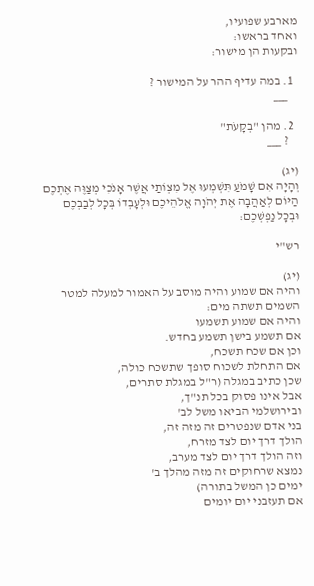מארבע שפועיו,
ואחד בראשו:
ובקעות הן מישור:

  1. במה עדיף ההר על המישור ?
    ___

  2. מהן "בְקָעֹת"
    ? ___

(יג)
וְהָיָה אִם שָׁמֹעַ תִּשְׁמְעוּ אֶל מִצְוֹתַי אֲשֶׁר אָנֹכִי מְצַוֶּה אֶתְכֶם הַיּוֹם לְאַהֲבָה אֶת יְהֹוָה אֱלֹהֵיכֶם וּלְעָבְדוֹ בְּכָל לְבַבְכֶם וּבְכָל נַפְשְׁכֶם:

רש"י

(יג)
והיה אם שמוע והיה מוסב על האמור למעלה למטר השמים תשתה מים:
והיה אם שמוע תשמעו
אם תשמע בישן תשמע בחדש.
וכן אם שכח תשכח,
אם התחלת לשכוח סופך שתשכח כולה,
שכן כתיב במגלה (ר"ל במגלת סתרים,
אבל אינו פסוק בכל תנ"ך,
ובירושלמי הביאו משל לב'
בני אדם שנפטרים זה מזה זה,
הולך דרך יום לצד מזרח,
וזה הולך דרך יום לצד מערב,
נמצא שרחוקים זה מזה מהלך ב'
ימים כן המשל בתורה)
אם תעזבני יום יומים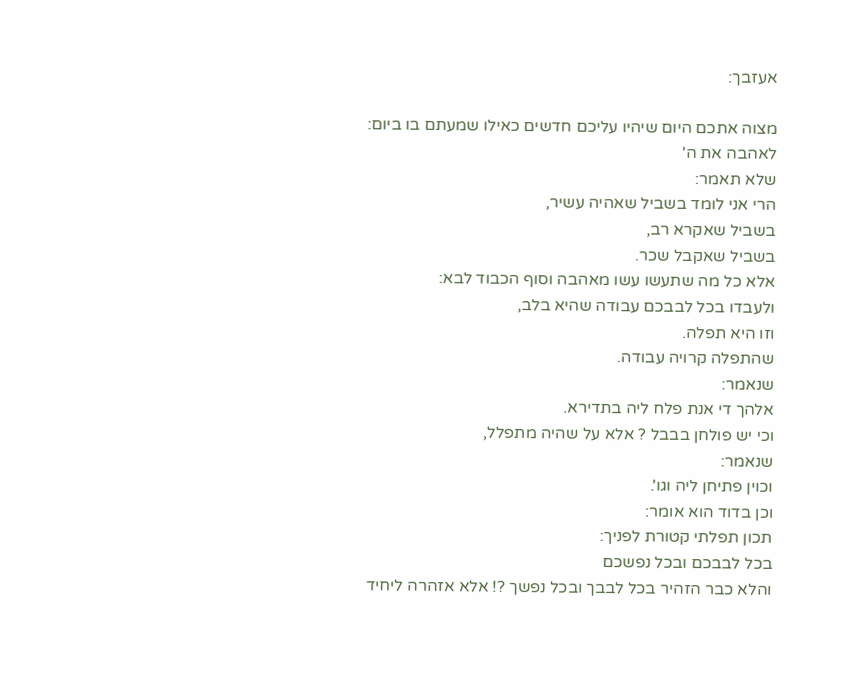אעזבך:

מצוה אתכם היום שיהיו עליכם חדשים כאילו שמעתם בו ביום:
לאהבה את ה'
שלא תאמר:
הרי אני לומד בשביל שאהיה עשיר,
בשביל שאקרא רב,
בשביל שאקבל שכר.
אלא כל מה שתעשו עשו מאהבה וסוף הכבוד לבא:
ולעבדו בכל לבבכם עבודה שהיא בלב,
וזו היא תפלה.
שהתפלה קרויה עבודה.
שנאמר:
אלהך די אנת פלח ליה בתדירא.
וכי יש פולחן בבבל ? אלא על שהיה מתפלל,
שנאמר:
וכוין פתיחן ליה וגו'.
וכן בדוד הוא אומר:
תכון תפלתי קטורת לפניך:
בכל לבבכם ובכל נפשכם
והלא כבר הזהיר בכל לבבך ובכל נפשך ?! אלא אזהרה ליחיד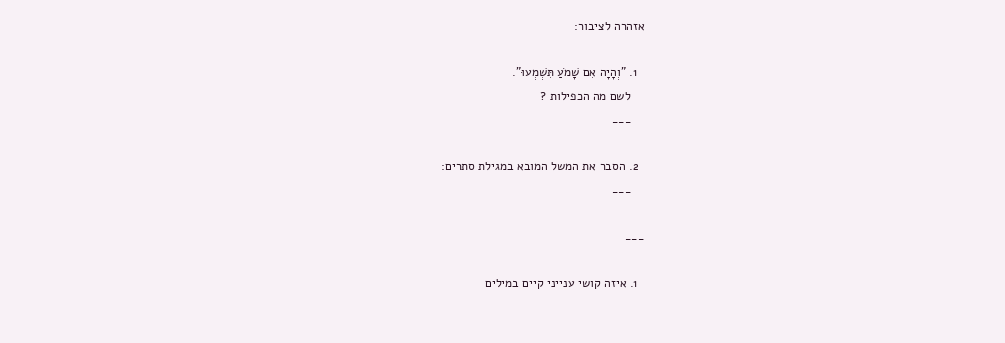אזהרה לציבור:

  1. "וְהָיָה אִם שָׁמֹעַ תִּשְׁמְעוּ".
    לשם מה הכפילות ?
    ___

  2. הסבר את המשל המובא במגילת סתרים:
    ___

___

  1. איזה קושי ענייני קיים במילים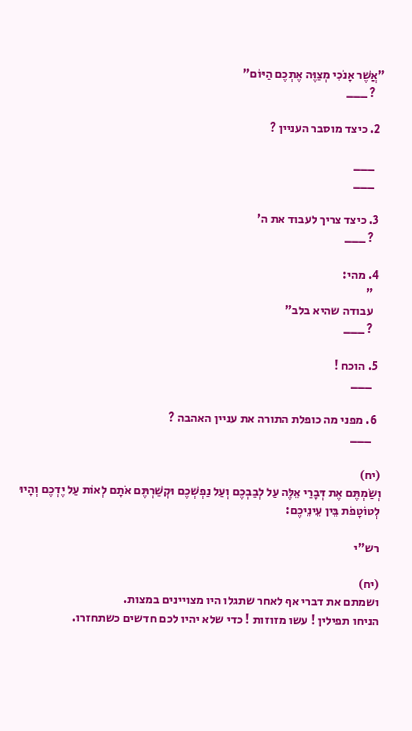"אֲשֶׁר אָנֹכִי מְצַוֶּה אֶתְכֶם הַיּוֹם"
    ? ___

  2. כיצד מוסבר העניין ?

    ___
    ___

  3. כיצד צריך לעבוד את ה'
    ? ___

  4. מהי:
    "
    עבודה שהיא בלב"
    ? ___

  5. הוכח !
    ___

  6. מפני מה כופלת התורה את עניין האהבה ?
    ___

(יח)
וְשַׂמְתֶּם אֶת דְּבָרַי אֵלֶּה עַל לְבַבְכֶם וְעַל נַפְשְׁכֶם וּקְשַׁרְתֶּם אֹתָם לְאוֹת עַל יֶדְכֶם וְהָיוּ לְטוֹטָפֹת בֵּין עֵינֵיכֶם:

רש"י

(יח)
ושמתם את דברי אף לאחר שתגלו היו מצויינים במצות.
הניחו תפילין ! עשו מזוזות ! כדי שלא יהיו לכם חדשים כשתחזרו.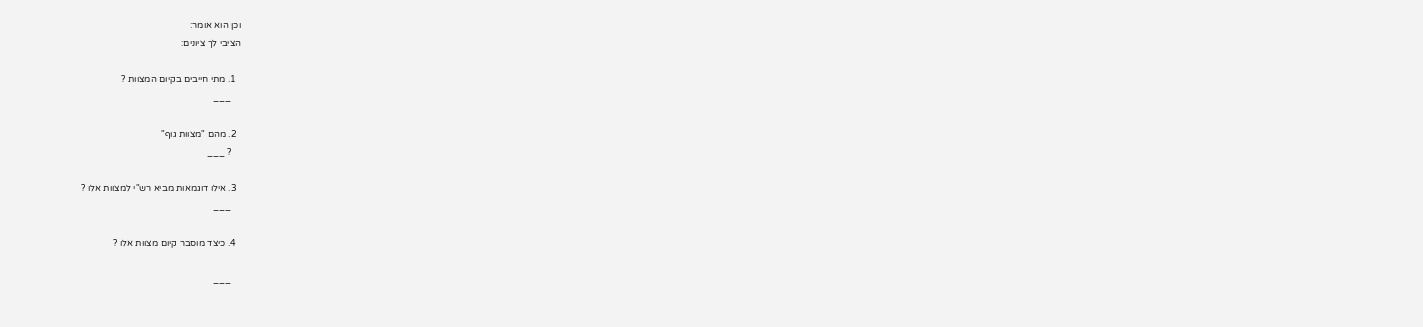וכן הוא אומר:
הציבי לך ציונים:

  1. מתי חייבים בקיום המצוות ?
    ___

  2. מהם "מצוות גוף"
    ? ___

  3. אילו דוגמאות מביא רש"י למצוות אלו ?
    ___

  4. כיצד מוסבר קיום מצוות אלו ?

    ___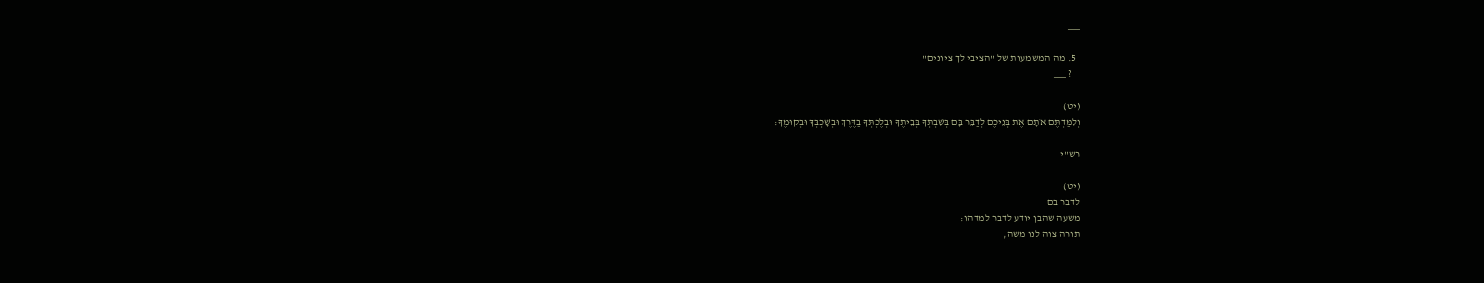___

  5. מה המשמעות של "הציבי לך ציונים"
    ? ___

(יט)
וְלִמַּדְתֶּם אֹתָם אֶת בְּנֵיכֶם לְדַבֵּר בָּם בְּשִׁבְתְּךָ בְּבֵיתֶךָ וּבְלֶכְתְּךָ בַדֶּרֶךְ וּבְשָׁכְבְּךָ וּבְקוּמֶךָ:

רש"י

(יט)
לדבר בם
משעה שהבן יודע לדבר למדהו:
תורה צוה לנו משה,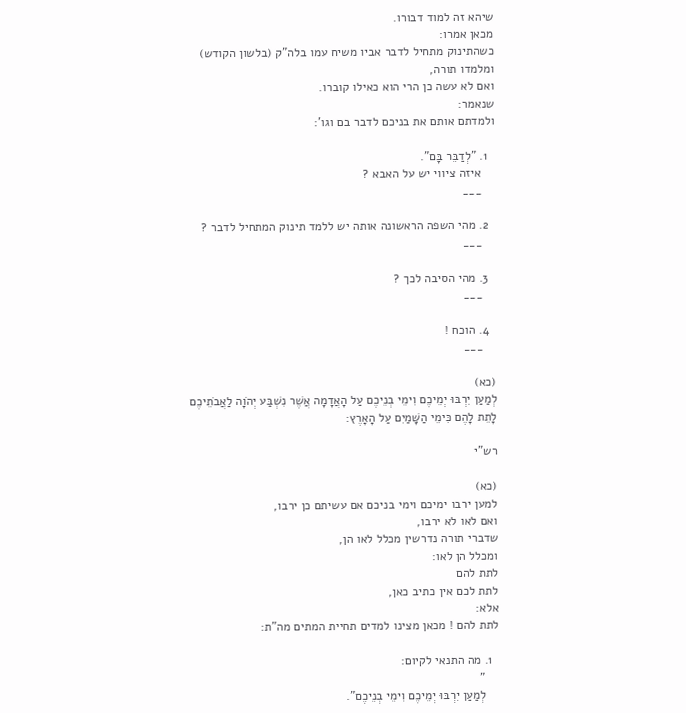שיהא זה למוד דבורו.
מכאן אמרו:
כשהתינוק מתחיל לדבר אביו משיח עמו בלה"ק (בלשון הקודש)
ומלמדו תורה,
ואם לא עשה כן הרי הוא כאילו קוברו.
שנאמר:
ולמדתם אותם את בניכם לדבר בם וגו':

  1. "לְדַבֵּר בָּם".
    איזה ציווי יש על האבא ?
    ___

  2. מהי השפה הראשונה אותה יש ללמד תינוק המתחיל לדבר ?
    ___

  3. מהי הסיבה לכך ?
    ___

  4. הוכח !
    ___

(כא)
לְמַעַן יִרְבּוּ יְמֵיכֶם וִימֵי בְנֵיכֶם עַל הָאֲדָמָה אֲשֶׁר נִשְׁבַּע יְהֹוָה לַאֲבֹתֵיכֶם לָתֵת לָהֶם כִּימֵי הַשָּׁמַיִם עַל הָאָרֶץ:

רש"י

(כא)
למען ירבו ימיכם וימי בניכם אם עשיתם כן ירבו,
ואם לאו לא ירבו,
שדברי תורה נדרשין מכלל לאו הן,
ומכלל הן לאו:
לתת להם
לתת לכם אין כתיב כאן,
אלא:
לתת להם ! מכאן מצינו למדים תחיית המתים מה"ת:

  1. מה התנאי לקיום:
    "
    לְמַעַן יִרְבּוּ יְמֵיכֶם וִימֵי בְנֵיכֶם".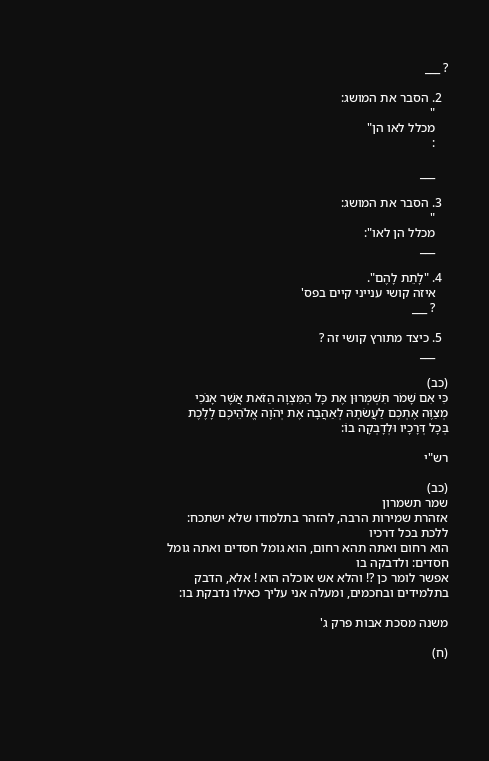? ___

  2. הסבר את המושג:
    "
    מכלל לאו הן"
    :

    ___

  3. הסבר את המושג:
    "
    מכלל הן לאו":
    ___

  4. "לָתֵת לָהֶם".
    איזה קושי ענייני קיים בפס'
    ? ___

  5. כיצד מתורץ קושי זה ?
    ___

(כב)
כִּי אִם שָׁמֹר תִּשְׁמְרוּן אֶת כָּל הַמִּצְוָה הַזֹּאת אֲשֶׁר אָנֹכִי מְצַוֶּה אֶתְכֶם לַעֲשׂתָהּ לְאַהֲבָה אֶת יְהֹוָה אֱלֹהֵיכֶם לָלֶכֶת בְּכָל דְּרָכָיו וּלְדָבְקָה בוֹ:

רש"י

(כב)
שמר תשמרון
אזהרת שמירות הרבה, להזהר בתלמודו שלא ישתכח: ללכת בכל דרכיו
הוא רחום ואתה תהא רחום, הוא גומל חסדים ואתה גומל חסדים: ולדבקה בו
אפשר לומר כן ?! והלא אש אוכלה הוא ! אלא, הדבק בתלמידים ובחכמים, ומעלה אני עליך כאילו נדבקת בו:

משנה מסכת אבות פרק ג'

(ח)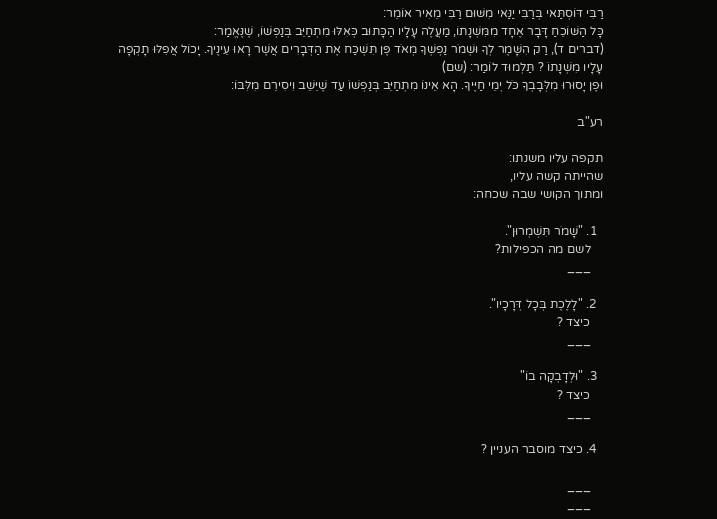רַבִּי דּוֹסְתַּאי בְּרַבִּי יַנַּאי מִשּׁוּם רַבִּי מֵאִיר אוֹמֵר:
כָּל הַשּׁוֹכֵחַ דָּבָר אֶחָד מִמִּשְׁנָתוֹ, מַעֲלֶה עָלָיו הַכָּתוּב כְּאִלּוּ מִתְחַיֵּב בְּנַפְשׁוֹ, שֶׁנֶּאֱמַר:
(דברים ד), רַק הִשָּׁמֶר לְךָ וּשְׁמֹר נַפְשְׁךָ מְאֹד פֶּן תִּשְׁכַּח אֶת הַדְּבָרִים אֲשֶׁר רָאוּ עֵינֶיךָ. יָכוֹל אֲפִלּוּ תָקְפָה עָלָיו מִשְׁנָתוֹ ? תַּלְמוּד לוֹמַר: (שם)
וּפֶן יָסוּרוּ מִלְּבָבְךָ כֹּל יְמֵי חַיֶּיךָ. הָא אֵינוֹ מִתְחַיֵּב בְּנַפְשׁוֹ עַד שֶׁיֵּשֵׁב וִיסִירֵם מִלִּבּוֹ:

רע"ב

תקפה עליו משנתו:
שהייתה קשה עליו,
ומתוך הקושי שבה שכחה:

  1. "שָׁמֹר תִּשְׁמְרוּן".
    לשם מה הכפילות?
    ___

  2. "לָלֶכֶת בְּכָל דְּרָכָיו".
    כיצד ?
    ___

  3. "וּלְדָבְקָה בוֹ"
    כיצד ?
    ___

  4. כיצד מוסבר העניין ?

    ___
    ___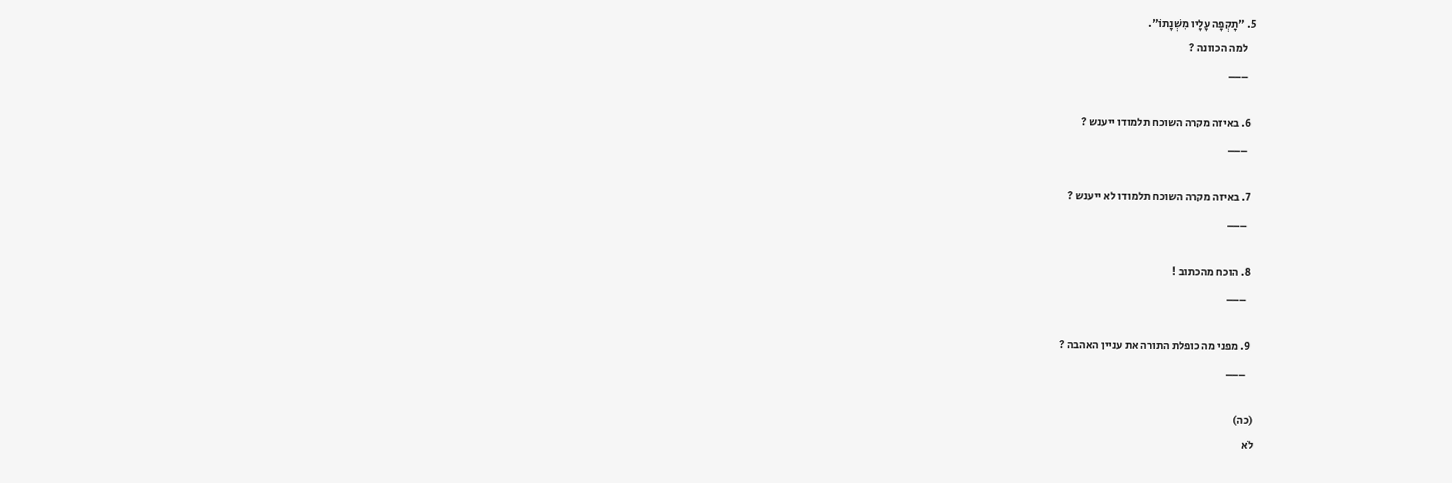5. "תָקְפָה עָלָיו מִשְׁנָתוֹ".
    למה הכוונה ?
    ___

  6. באיזה מקרה השוכח תלמודו ייענש ?
    ___

  7. באיזה מקרה השוכח תלמודו לא ייענש ?
    ___

  8. הוכח מהכתוב !
    ___

  9. מפני מה כופלת התורה את עניין האהבה ?
    ___

(כה)
לֹא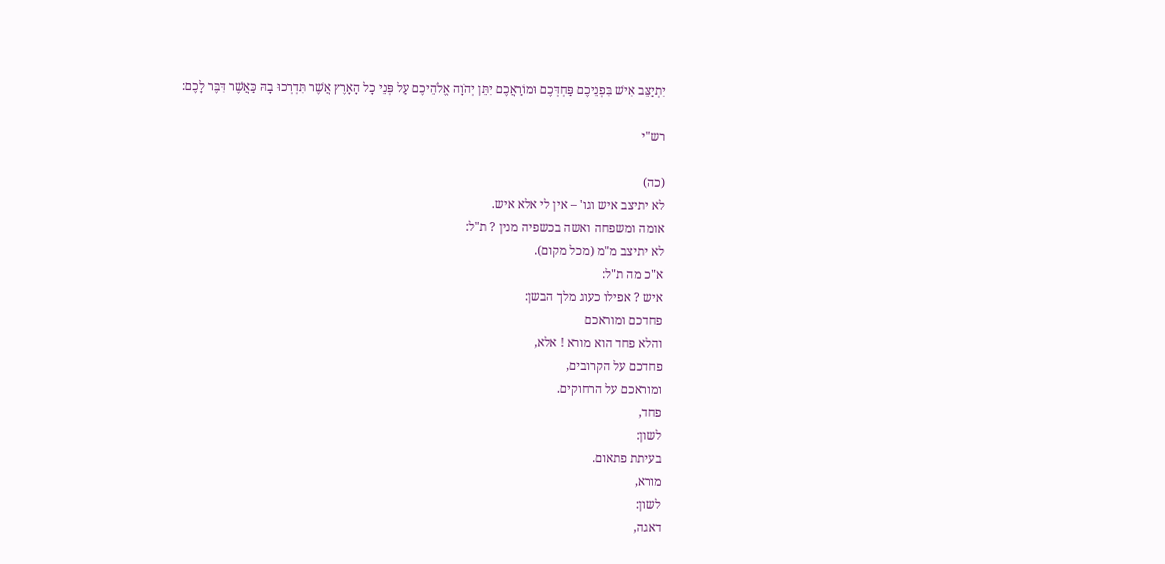יִתְיַצֵּב אִישׁ בִּפְנֵיכֶם פַּחְדְּכֶם וּמוֹרַאֲכֶם יִתֵּן יְהֹוָה אֱלֹהֵיכֶם עַל פְּנֵי כָל הָאָרֶץ אֲשֶׁר תִּדְרְכוּ בָהּ כַּאֲשֶׁר דִּבֶּר לָכֶם:

רש"י

(כה)
לא יתיצב איש וגו' – אין לי אלא איש.
אומה ומשפחה ואשה בכשפיה מנין ? ת"ל:
לא יתיצב מ"מ (מכל מקום).
א"כ מה ת"ל:
איש ? אפילו כעוג מלך הבשן:
פחדכם ומוראכם
והלא פחד הוא מורא ! אלא,
פחדכם על הקרובים,
ומוראכם על הרחוקים.
פחד,
לשון:
בעיתת פתאום.
מורא,
לשון:
דאגה,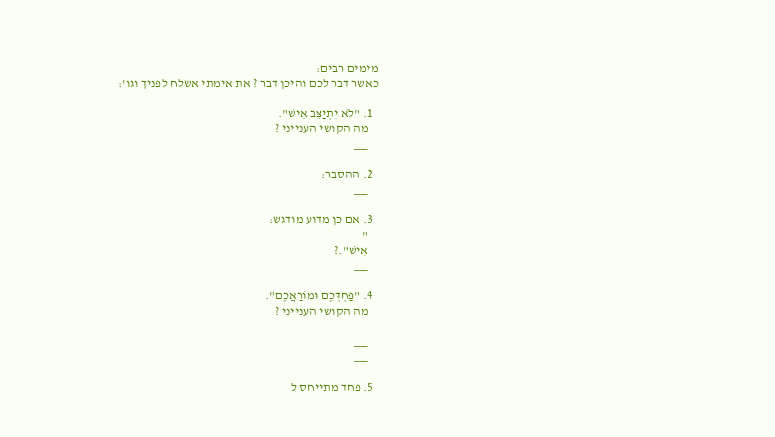מימים רבים:
כאשר דבר לכם והיכן דבר ? את אימתי אשלח לפניך וגו':

  1. "לֹא יִתְיַצֵּב אִישׁ".
    מה הקושי הענייני ?
    ___

  2. ההסבר:
    ___

  3. אם כן מדוע מודגש:
    "
    אִישׁ".?
    ___

  4. "פַּחְדְּכֶם וּמוֹרַאֲכֶם".
    מה הקושי הענייני ?

    ___
    ___

  5. פחד מתייחס ל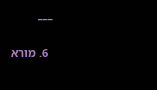___

  6. מורא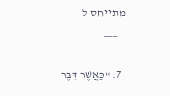מתייחס ל
    ___

  7. "כַּאֲשֶׁר דִּבֶּר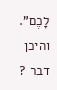לָכֶם". והיכן דבר ?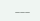___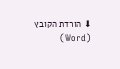⬇ הורדת הקובץ (Word)